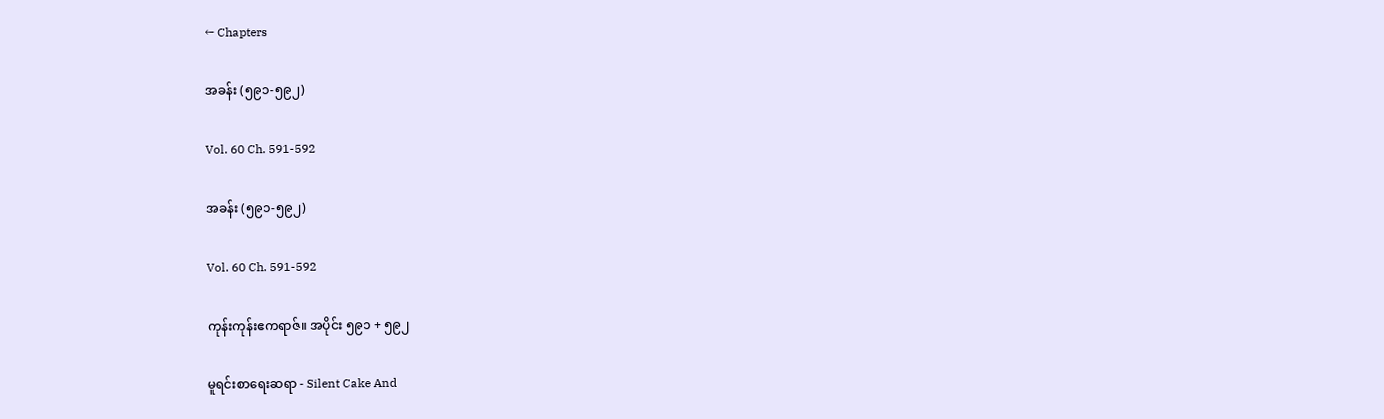← Chapters

အခန်း (၅၉၁-၅၉၂)

Vol. 60 Ch. 591-592

အခန်း (၅၉၁-၅၉၂)

Vol. 60 Ch. 591-592

ကုန်းကုန်းဧကရာဇ်။ အပိုင်း ၅၉၁ + ၅၉၂

မူရင်းစာရေးဆရာ - Silent Cake And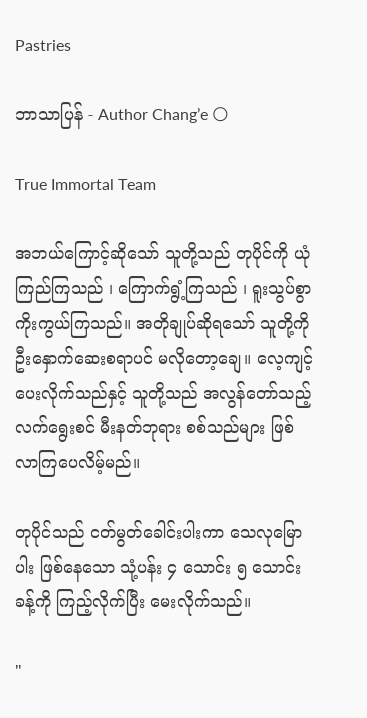Pastries

ဘာသာပြန် - Author Chang’e 🌕

True Immortal Team

အဘယ်ကြောင့်ဆိုသော် သူတို့သည် တုပိုင်ကို ယုံကြည်ကြသည် ၊ ကြောက်ရွံ့ကြသည် ၊ ရူးသွပ်စွာ ကိုးကွယ်ကြသည်။ အတိုချုပ်ဆိုရသော် သူတို့ကို ဦးနှောက်ဆေးစရာပင် မလိုတော့ချေ။ လေ့ကျင့်ပေးလိုက်သည်နှင့် သူတို့သည် အလွန်တော်သည့် လက်ရွေးစင် မီးနတ်ဘုရား စစ်သည်များ ဖြစ်လာကြပေလိမ့်မည်။

တုပိုင်သည် ငတ်မွတ်ခေါင်းပါးကာ သေလုမြောပါး ဖြစ်နေသော သုံ့ပန်း ၄ သောင်း ၅ သောင်းခန့်ကို ကြည့်လိုက်ပြီး မေးလိုက်သည်။

"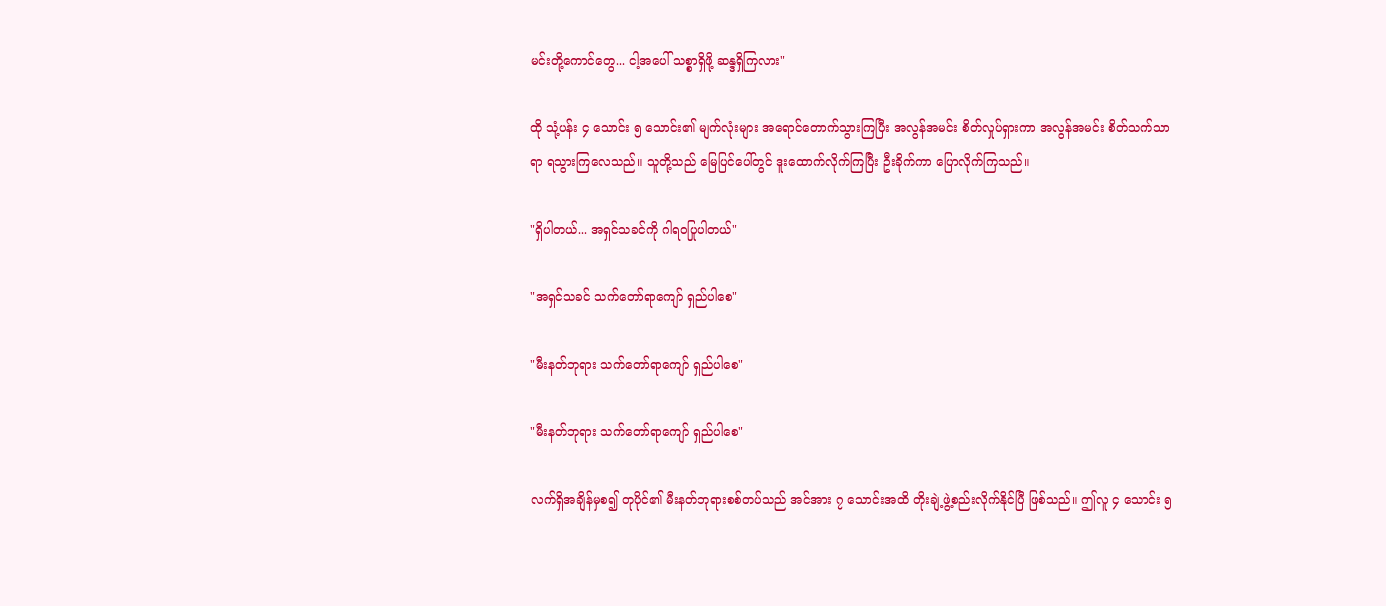မင်းတို့ကောင်တွေ... ငါ့အပေါ် သစ္စာရှိဖို့ ဆန္ဒရှိကြလား"

ထို သုံ့ပန်း ၄ သောင်း ၅ သောင်း၏ မျက်လုံးများ အရောင်တောက်သွားကြပြီး အလွန်အမင်း စိတ်လှုပ်ရှားကာ အလွန်အမင်း စိတ်သက်သာရာ ရသွားကြလေသည်။ သူတို့သည် မြေပြင်ပေါ်တွင် ဒူးထောက်လိုက်ကြပြီး ဦးခိုက်ကာ ပြောလိုက်ကြသည်။

"ရှိပါတယ်... အရှင်သခင်ကို ဂါရဝပြုပါတယ်"

"အရှင်သခင် သက်တော်ရာကျော် ရှည်ပါစေ"

"မီးနတ်ဘုရား သက်တော်ရာကျော် ရှည်ပါစေ"

"မီးနတ်ဘုရား သက်တော်ရာကျော် ရှည်ပါစေ"

လက်ရှိအချိန်မှစ၍ တုပိုင်၏ မီးနတ်ဘုရားစစ်တပ်သည် အင်အား ၇ သောင်းအထိ တိုးချဲ့ဖွဲ့စည်းလိုက်နိုင်ပြီ ဖြစ်သည်။ ဤလူ ၄ သောင်း ၅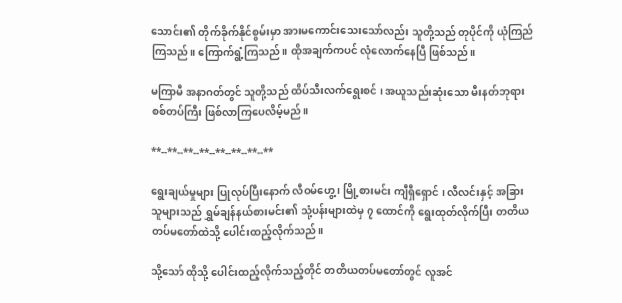သောင်း၏ တိုက်ခိုက်နိုင်စွမ်းမှာ အားမကောင်းသေးသော်လည်း သူတို့သည် တုပိုင်ကို ယုံကြည်ကြသည်။ ကြောက်ရွံ့ကြသည်။ ထိုအချက်ကပင် လုံလောက်နေပြီ ဖြစ်သည်။

မကြာမီ အနာဂတ်တွင် သူတို့သည် ထိပ်သီးလက်ရွေးစင် ၊ အယူသည်းဆုံးသော မီးနတ်ဘုရား စစ်တပ်ကြီး ဖြစ်လာကြပေလိမ့်မည်။

**--**--**--**--**--**--**--**

ရွေးချယ်မှုများ ပြုလုပ်ပြီးနောက် လီဝမ်ဟွေ့ ၊ မြို့စားမင်း ကျီရှီရှောင် ၊ လီလင်းနှင့် အခြားသူများသည် ရွှမ်ချန်နယ်စားမင်း၏ သုံ့ပန်းများထဲမှ ၇ ထောင်ကို ရွေးထုတ်လိုက်ပြီး တတိယတပ်မတော်ထဲသို့ ပေါင်းထည့်လိုက်သည်။

သို့သော် ထိုသို့ ပေါင်းထည့်လိုက်သည့်တိုင် တတိယတပ်မတော်တွင် လူအင်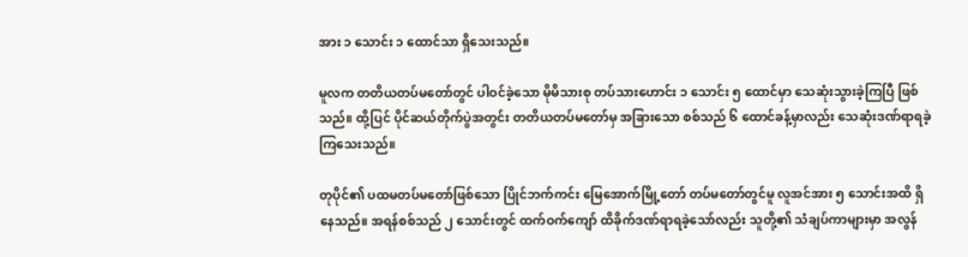အား ၁ သောင်း ၁ ထောင်သာ ရှိသေးသည်။

မူလက တတိယတပ်မတော်တွင် ပါဝင်ခဲ့သော မိုမိသားစု တပ်သားဟောင်း ၁ သောင်း ၅ ထောင်မှာ သေဆုံးသွားခဲ့ကြပြီ ဖြစ်သည်။ ထို့ပြင် ပိုင်ဆယ်တိုက်ပွဲအတွင်း တတိယတပ်မတော်မှ အခြားသော စစ်သည် ၆ ထောင်ခန့်မှာလည်း သေဆုံးဒဏ်ရာရခဲ့ကြသေးသည်။

တုပိုင်၏ ပထမတပ်မတော်ဖြစ်သော ပြိုင်ဘက်ကင်း မြေအောက်မြို့တော် တပ်မတော်တွင်မူ လူအင်အား ၅ သောင်းအထိ ရှိနေသည်။ အရန်စစ်သည် ၂ သောင်းတွင် ထက်ဝက်ကျော် ထိခိုက်ဒဏ်ရာရခဲ့သော်လည်း သူတို့၏ သံချပ်ကာများမှာ အလွန်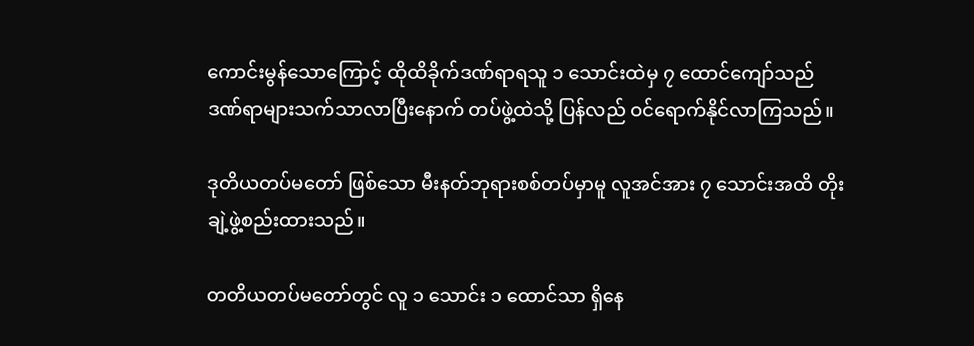ကောင်းမွန်သောကြောင့် ထိုထိခိုက်ဒဏ်ရာရသူ ၁ သောင်းထဲမှ ၇ ထောင်ကျော်သည် ဒဏ်ရာများသက်သာလာပြီးနောက် တပ်ဖွဲ့ထဲသို့ ပြန်လည် ဝင်ရောက်နိုင်လာကြသည်။

ဒုတိယတပ်မတော် ဖြစ်သော မီးနတ်ဘုရားစစ်တပ်မှာမူ လူအင်အား ၇ သောင်းအထိ တိုးချဲ့ဖွဲ့စည်းထားသည်။

တတိယတပ်မတော်တွင် လူ ၁ သောင်း ၁ ထောင်သာ ရှိနေ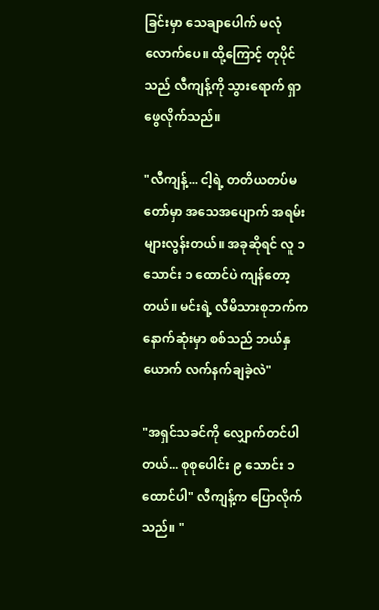ခြင်းမှာ သေချာပေါက် မလုံလောက်ပေ။ ထို့ကြောင့် တုပိုင်သည် လီကျန့်ကို သွားရောက် ရှာဖွေလိုက်သည်။

"လီကျန့်... ငါ့ရဲ့ တတိယတပ်မတော်မှာ အသေအပျောက် အရမ်းများလွန်းတယ်။ အခုဆိုရင် လူ ၁ သောင်း ၁ ထောင်ပဲ ကျန်တော့တယ်။ မင်းရဲ့ လီမိသားစုဘက်က နောက်ဆုံးမှာ စစ်သည် ဘယ်နှယောက် လက်နက်ချခဲ့လဲ"

"အရှင်သခင်ကို လျှောက်တင်ပါတယ်... စုစုပေါင်း ၉ သောင်း ၁ ထောင်ပါ" လီကျန့်က ပြောလိုက်သည်။ "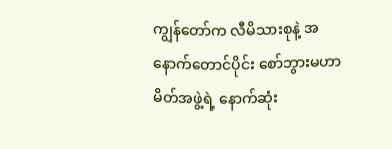ကျွန်တော်က လီမိသားစုနဲ့ အနောက်တောင်ပိုင်း စော်ဘွားမဟာမိတ်အဖွဲ့ရဲ့ နောက်ဆုံး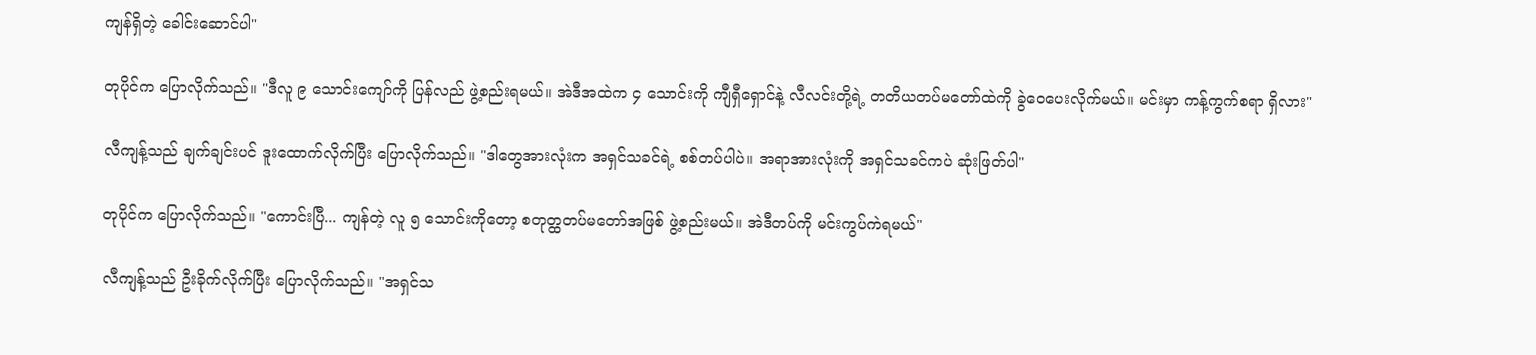ကျန်ရှိတဲ့ ခေါင်းဆောင်ပါ"

တုပိုင်က ပြောလိုက်သည်။ "ဒီလူ ၉ သောင်းကျော်ကို ပြန်လည် ဖွဲ့စည်းရမယ်။ အဲဒီအထဲက ၄ သောင်းကို ကျီရှီရှောင်နဲ့ လီလင်းတို့ရဲ့ တတိယတပ်မတော်ထဲကို ခွဲဝေပေးလိုက်မယ်။ မင်းမှာ ကန့်ကွက်စရာ ရှိလား"

လီကျန့်သည် ချက်ချင်းပင် ဒူးထောက်လိုက်ပြီး ပြောလိုက်သည်။ "ဒါတွေအားလုံးက အရှင်သခင်ရဲ့ စစ်တပ်ပါပဲ။ အရာအားလုံးကို အရှင်သခင်ကပဲ ဆုံးဖြတ်ပါ"

တုပိုင်က ပြောလိုက်သည်။ "ကောင်းပြီ... ကျန်တဲ့ လူ ၅ သောင်းကိုတော့ စတုတ္ထတပ်မတော်အဖြစ် ဖွဲ့စည်းမယ်။ အဲဒီတပ်ကို မင်းကွပ်ကဲရမယ်"

လီကျန့်သည် ဦးခိုက်လိုက်ပြီး ပြောလိုက်သည်။ "အရှင်သ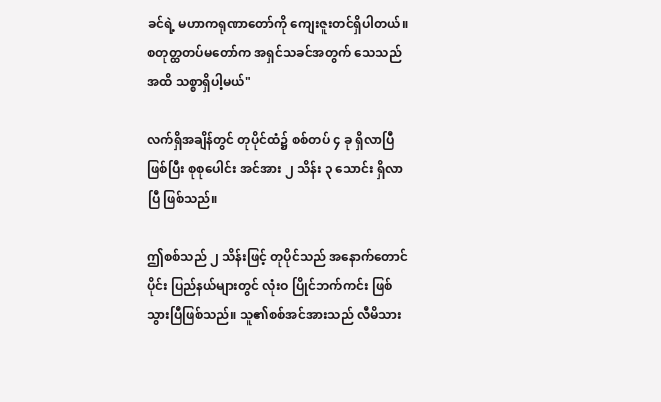ခင်ရဲ့ မဟာကရုဏာတော်ကို ကျေးဇူးတင်ရှိပါတယ်။ စတုတ္ထတပ်မတော်က အရှင်သခင်အတွက် သေသည်အထိ သစ္စာရှိပါ့မယ်"

လက်ရှိအချိန်တွင် တုပိုင်ထံ၌ စစ်တပ် ၄ ခု ရှိလာပြီ ဖြစ်ပြီး စုစုပေါင်း အင်အား ၂ သိန်း ၃ သောင်း ရှိလာပြီ ဖြစ်သည်။

ဤစစ်သည် ၂ သိန်းဖြင့် တုပိုင်သည် အနောက်တောင်ပိုင်း ပြည်နယ်များတွင် လုံးဝ ပြိုင်ဘက်ကင်း ဖြစ်သွားပြီဖြစ်သည်။ သူ၏စစ်အင်အားသည် လီမိသား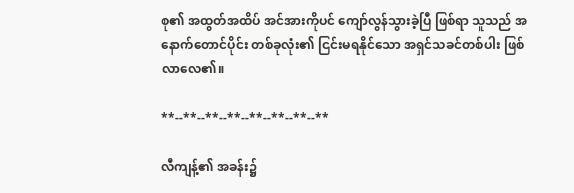စု၏ အထွတ်အထိပ် အင်အားကိုပင် ကျော်လွန်သွားခဲ့ပြီ ဖြစ်ရာ သူသည် အနောက်တောင်ပိုင်း တစ်ခုလုံး၏ ငြင်းမရနိုင်သော အရှင်သခင်တစ်ပါး ဖြစ်လာလေ၏။

**--**--**--**--**--**--**--**

လီကျန့်၏ အခန်း၌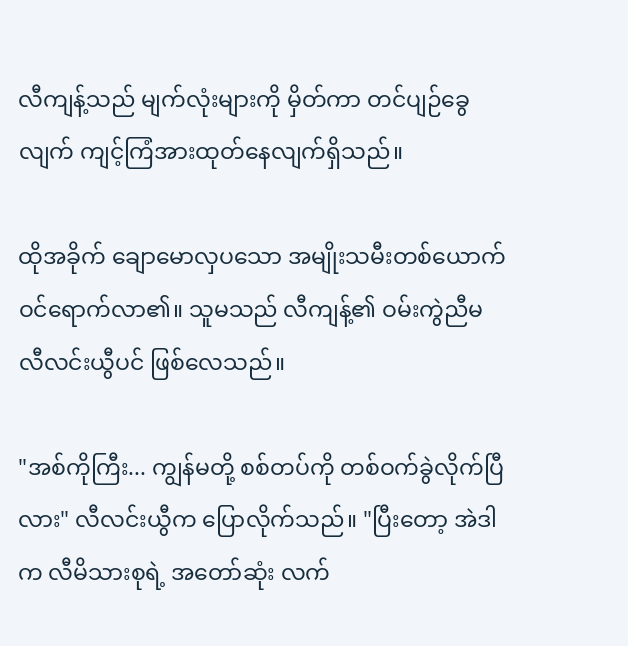လီကျန့်သည် မျက်လုံးများကို မှိတ်ကာ တင်ပျဉ်ခွေလျက် ကျင့်ကြံအားထုတ်နေလျက်ရှိသည်။

ထိုအခိုက် ချောမောလှပသော အမျိုးသမီးတစ်ယောက် ဝင်ရောက်လာ၏။ သူမသည် လီကျန့်၏ ဝမ်းကွဲညီမ လီလင်းယွီပင် ဖြစ်လေသည်။

"အစ်ကိုကြီး... ကျွန်မတို့ စစ်တပ်ကို တစ်ဝက်ခွဲလိုက်ပြီလား" လီလင်းယွီက ပြောလိုက်သည်။ "ပြီးတော့ အဲဒါက လီမိသားစုရဲ့ အတော်ဆုံး လက်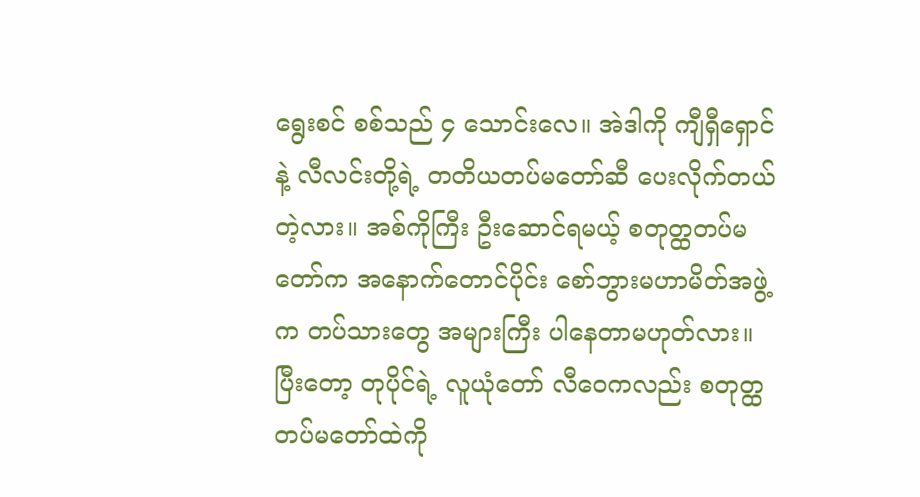ရွေးစင် စစ်သည် ၄ သောင်းလေ။ အဲဒါကို ကျီရှီရှောင်နဲ့ လီလင်းတို့ရဲ့ တတိယတပ်မတော်ဆီ ပေးလိုက်တယ်တဲ့လား။ အစ်ကိုကြီး ဦးဆောင်ရမယ့် စတုတ္ထတပ်မတော်က အနောက်တောင်ပိုင်း စော်ဘွားမဟာမိတ်အဖွဲ့က တပ်သားတွေ အများကြီး ပါနေတာမဟုတ်လား။ ပြီးတော့ တုပိုင်ရဲ့ လူယုံတော် လီဝေကလည်း စတုတ္ထတပ်မတော်ထဲကို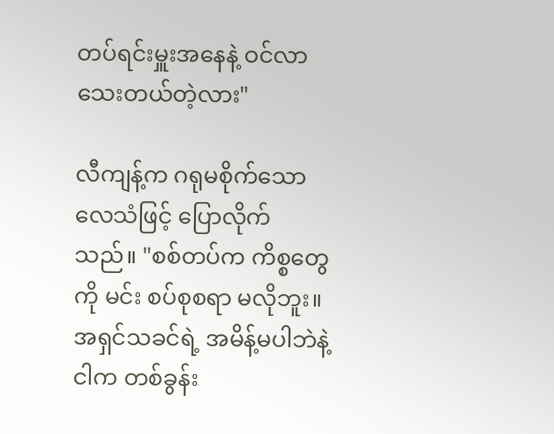တပ်ရင်းမှူးအနေနဲ့ ဝင်လာသေးတယ်တဲ့လား"

လီကျန့်က ဂရုမစိုက်သော လေသံဖြင့် ပြောလိုက်သည်။ "စစ်တပ်က ကိစ္စတွေကို မင်း စပ်စုစရာ မလိုဘူး။ အရှင်သခင်ရဲ့ အမိန့်မပါဘဲနဲ့ ငါက တစ်ခွန်း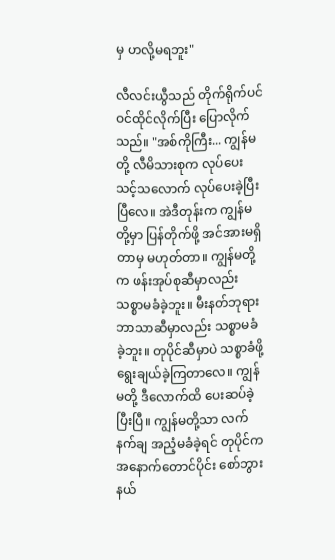မှ ဟလို့မရဘူး"

လီလင်းယွီသည် တိုက်ရိုက်ပင် ဝင်ထိုင်လိုက်ပြီး ပြောလိုက်သည်။ "အစ်ကိုကြီး... ကျွန်မတို့ လီမိသားစုက လုပ်ပေးသင့်သလောက် လုပ်ပေးခဲ့ပြီးပြီလေ။ အဲဒီတုန်းက ကျွန်မတို့မှာ ပြန်တိုက်ဖို့ အင်အားမရှိတာမှ မဟုတ်တာ။ ကျွန်မတို့က ဖန်းအုပ်စုဆီမှာလည်း သစ္စာမခံခဲ့ဘူး။ မီးနတ်ဘုရားဘာသာဆီမှာလည်း သစ္စာမခံခဲ့ဘူး။ တုပိုင်ဆီမှာပဲ သစ္စာခံဖို့ ရွေးချယ်ခဲ့ကြတာလေ။ ကျွန်မတို့ ဒီလောက်ထိ ပေးဆပ်ခဲ့ပြီးပြီ။ ကျွန်မတို့သာ လက်နက်ချ အညံ့မခံခဲ့ရင် တုပိုင်က အနောက်တောင်ပိုင်း စော်ဘွားနယ်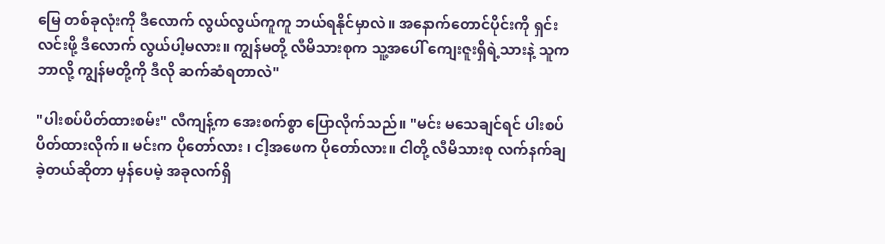မြေ တစ်ခုလုံးကို ဒီလောက် လွယ်လွယ်ကူကူ ဘယ်ရနိုင်မှာလဲ။ အနောက်တောင်ပိုင်းကို ရှင်းလင်းဖို့ ဒီလောက် လွယ်ပါ့မလား။ ကျွန်မတို့ လီမိသားစုက သူ့အပေါ် ကျေးဇူးရှိရဲ့သားနဲ့ သူက ဘာလို့ ကျွန်မတို့ကို ဒီလို ဆက်ဆံရတာလဲ"

"ပါးစပ်ပိတ်ထားစမ်း" လီကျန့်က အေးစက်စွာ ပြောလိုက်သည်။ "မင်း မသေချင်ရင် ပါးစပ်ပိတ်ထားလိုက်။ မင်းက ပိုတော်လား ၊ ငါ့အဖေက ပိုတော်လား။ ငါတို့ လီမိသားစု လက်နက်ချခဲ့တယ်ဆိုတာ မှန်ပေမဲ့ အခုလက်ရှိ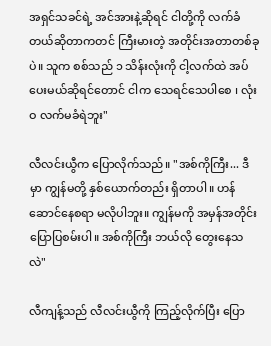အရှင်သခင်ရဲ့ အင်အားနဲ့ဆိုရင် ငါတို့ကို လက်ခံတယ်ဆိုတာကတင် ကြီးမားတဲ့ အတိုင်းအတာတစ်ခုပဲ။ သူက စစ်သည် ၁ သိန်းလုံးကို ငါ့လက်ထဲ အပ်ပေးမယ်ဆိုရင်တောင် ငါက သေရင်သေပါစေ ၊ လုံးဝ လက်မခံရဲဘူး"

လီလင်းယွီက ပြောလိုက်သည်။ "အစ်ကိုကြီး... ဒီမှာ ကျွန်မတို့ နှစ်ယောက်တည်း ရှိတာပါ။ ဟန်ဆောင်နေစရာ မလိုပါဘူး။ ကျွန်မကို အမှန်အတိုင်း ပြောပြစမ်းပါ။ အစ်ကိုကြီး ဘယ်လို တွေးနေသလဲ"

လီကျန့်သည် လီလင်းယွီကို ကြည့်လိုက်ပြီး ပြော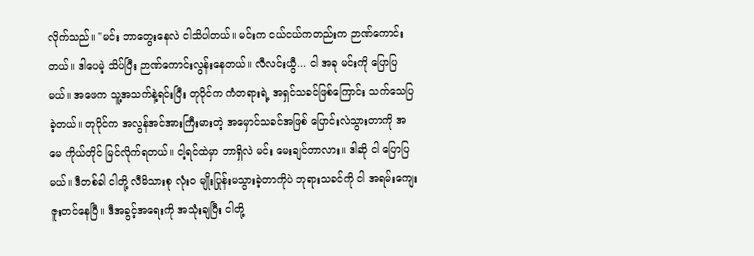လိုက်သည်။ "မင်း ဘာတွေးနေလဲ ငါသိပါတယ်။ မင်းက ငယ်ငယ်ကတည်းက ဉာဏ်ကောင်းတယ်။ ဒါပေမဲ့ သိပ်ပြီး ဉာဏ်ကောင်းလွန်းနေတယ်။ လီလင်းယွီ... ငါ အခု မင်းကို ပြောပြမယ်။ အဖေက သူ့အသက်နဲ့ရင်းပြီး တုပိုင်က ကံတရားရဲ့ အရှင်သခင်ဖြစ်ကြောင်း သက်သေပြခဲ့တယ်။ တုပိုင်က အလွန်အင်အားကြီးမားတဲ့ အမှောင်သခင်အဖြစ် ပြောင်းလဲသွားတာကို အမေ ကိုယ်တိုင် မြင်လိုက်ရတယ်။ ငါ့ရင်ထဲမှာ ဘာရှိလဲ မင်း မေးချင်တာလား။ ဒါဆို ငါ ပြောပြမယ်။ ဒီတစ်ခါ ငါတို့ လီမိသားစု လုံးဝ မျိုးပြုန်းမသွားခဲ့တာကိုပဲ ဘုရားသခင်ကို ငါ အရမ်းကျေးဇူးတင်နေပြီ။ ဒီအခွင့်အရေးကို အသုံးချပြီး ငါတို့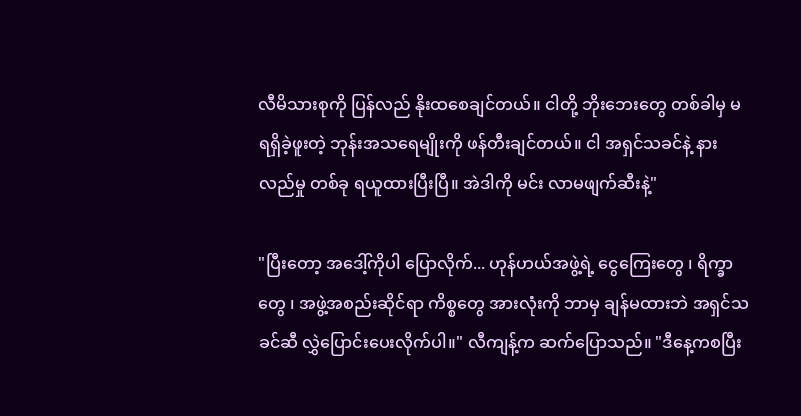လီမိသားစုကို ပြန်လည် နိုးထစေချင်တယ်။ ငါတို့ ဘိုးဘေးတွေ တစ်ခါမှ မရရှိခဲ့ဖူးတဲ့ ဘုန်းအသရေမျိုးကို ဖန်တီးချင်တယ်။ ငါ အရှင်သခင်နဲ့ နားလည်မှု တစ်ခု ရယူထားပြီးပြီ။ အဲဒါကို မင်း လာမဖျက်ဆီးနဲ့"

"ပြီးတော့ အဒေါ့်ကိုပါ ပြောလိုက်... ဟုန်ဟယ်အဖွဲ့ရဲ့ ငွေကြေးတွေ ၊ ရိက္ခာတွေ ၊ အဖွဲ့အစည်းဆိုင်ရာ ကိစ္စတွေ အားလုံးကို ဘာမှ ချန်မထားဘဲ အရှင်သခင်ဆီ လွှဲပြောင်းပေးလိုက်ပါ။" လီကျန့်က ဆက်ပြောသည်။ "ဒီနေ့ကစပြီး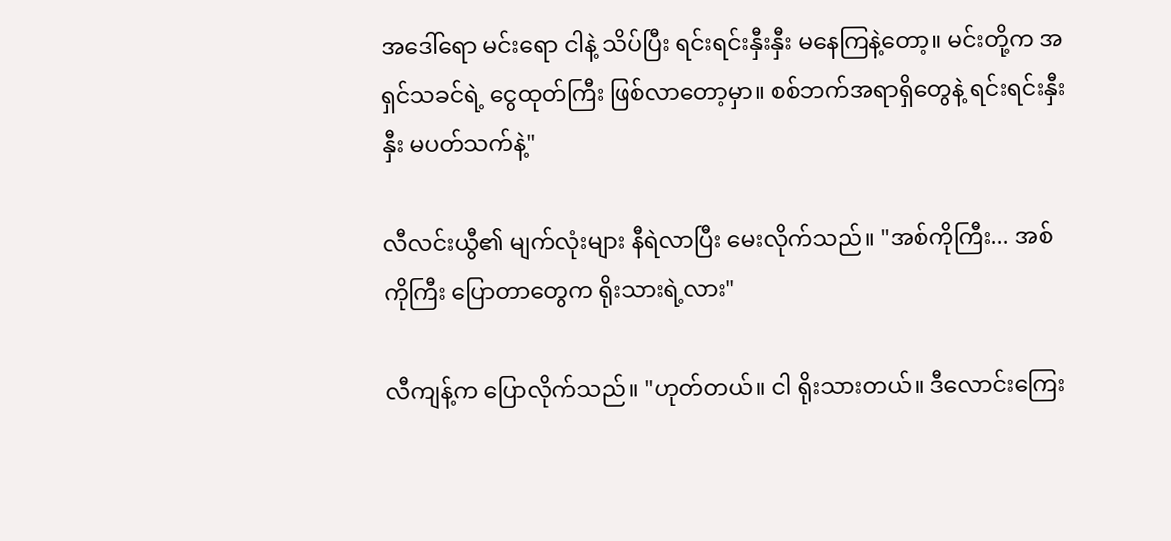အဒေါ်ရော မင်းရော ငါနဲ့ သိပ်ပြီး ရင်းရင်းနှီးနှီး မနေကြနဲ့တော့။ မင်းတို့က အရှင်သခင်ရဲ့ ငွေထုတ်ကြီး ဖြစ်လာတော့မှာ။ စစ်ဘက်အရာရှိတွေနဲ့ ရင်းရင်းနှီးနှီး မပတ်သက်နဲ့"

လီလင်းယွီ၏ မျက်လုံးများ နီရဲလာပြီး မေးလိုက်သည်။ "အစ်ကိုကြီး... အစ်ကိုကြီး ပြောတာတွေက ရိုးသားရဲ့လား"

လီကျန့်က ပြောလိုက်သည်။ "ဟုတ်တယ်။ ငါ ရိုးသားတယ်။ ဒီလောင်းကြေး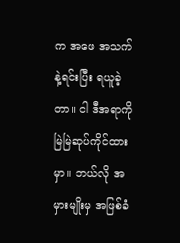က အဖေ အသက်နဲ့ရင်းပြီး ရယူခဲ့တာ။ ငါ ဒီအရာကို မြဲမြဲဆုပ်ကိုင်ထားမှာ။ ဘယ်လို အမှားမျိုးမှ အဖြစ်ခံ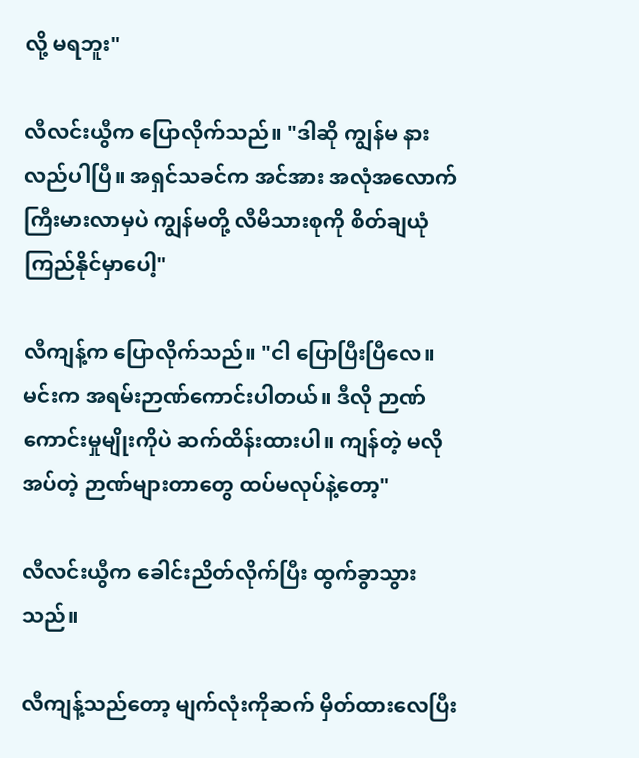လို့ မရဘူး"

လီလင်းယွီက ပြောလိုက်သည်။ "ဒါဆို ကျွန်မ နားလည်ပါပြီ။ အရှင်သခင်က အင်အား အလုံအလောက် ကြီးမားလာမှပဲ ကျွန်မတို့ လီမိသားစုကို စိတ်ချယုံကြည်နိုင်မှာပေါ့"

လီကျန့်က ပြောလိုက်သည်။ "ငါ ပြောပြီးပြီလေ။ မင်းက အရမ်းဉာဏ်ကောင်းပါတယ်။ ဒီလို ဉာဏ်ကောင်းမှုမျိုးကိုပဲ ဆက်ထိန်းထားပါ။ ကျန်တဲ့ မလိုအပ်တဲ့ ဉာဏ်များတာတွေ ထပ်မလုပ်နဲ့တော့"

လီလင်းယွီက ခေါင်းညိတ်လိုက်ပြီး ထွက်ခွာသွားသည်။

လီကျန့်သည်တော့ မျက်လုံးကိုဆက် မှိတ်ထားလေပြီး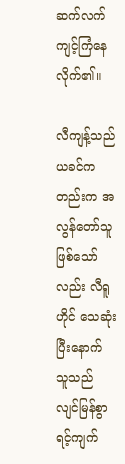ဆက်လက် ကျင့်ကြံနေလိုက်၏။

လီကျန့်သည် ယခင်ကတည်းက အလွန်တော်သူ ဖြစ်သော်လည်း လီရူဟိုင် သေဆုံးပြီးနောက် သူသည် လျင်မြန်စွာ ရင့်ကျက်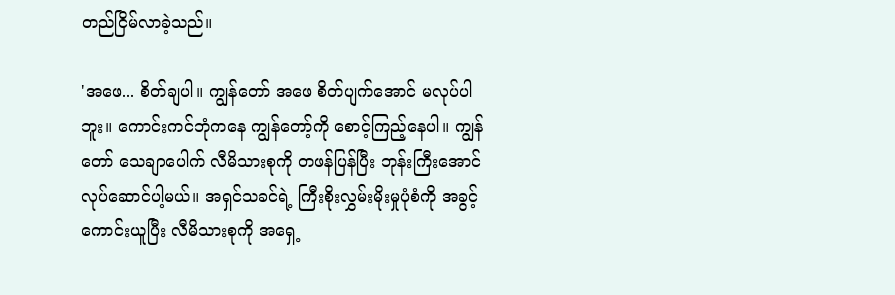တည်ငြိမ်လာခဲ့သည်။

'အဖေ... စိတ်ချပါ။ ကျွန်တော် အဖေ စိတ်ပျက်အောင် မလုပ်ပါဘူး။ ကောင်းကင်ဘုံကနေ ကျွန်တော့်ကို စောင့်ကြည့်နေပါ။ ကျွန်တော် သေချာပေါက် လီမိသားစုကို တဖန်ပြန်ပြီး ဘုန်းကြီးအောင် လုပ်ဆောင်ပါ့မယ်။ အရှင်သခင်ရဲ့ ကြီးစိုးလွှမ်းမိုးမှုပုံစံကို အခွင့်ကောင်းယူပြီး လီမိသားစုကို အရှေ့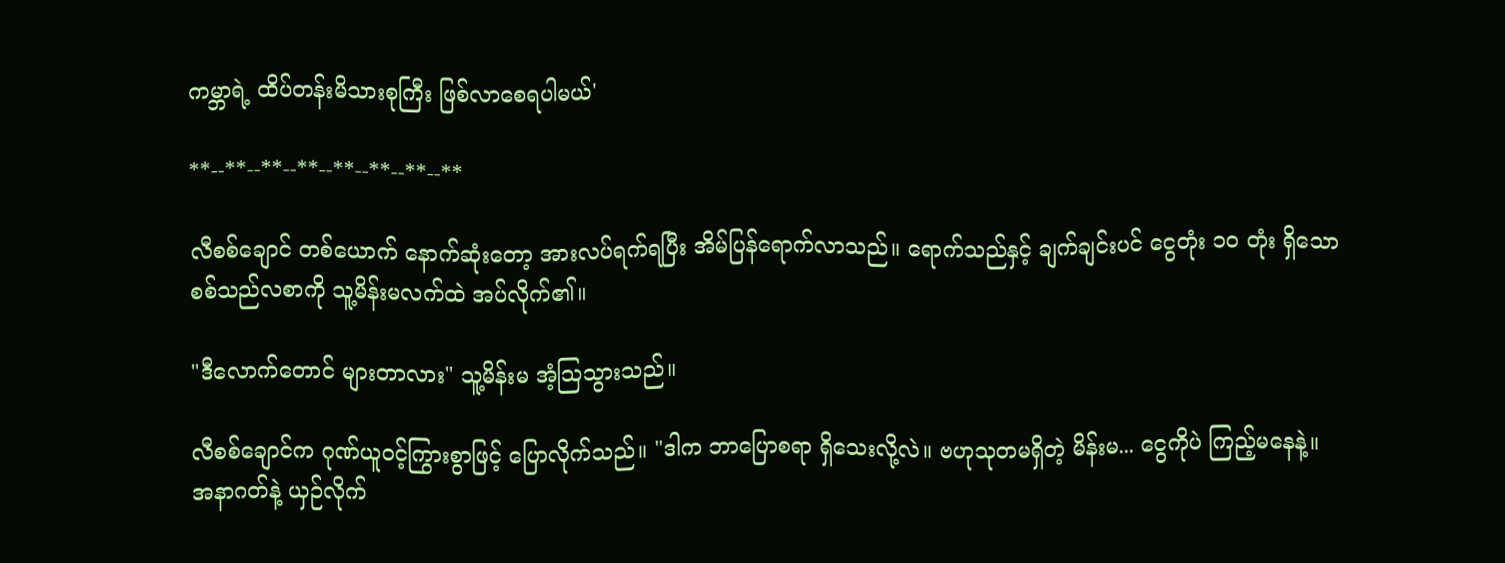ကမ္ဘာရဲ့ ထိပ်တန်းမိသားစုကြီး ဖြစ်လာစေရပါမယ်'

**--**--**--**--**--**--**--**

လီစစ်ချောင် တစ်ယောက် နောက်ဆုံးတော့ အားလပ်ရက်ရပြီး အိမ်ပြန်ရောက်လာသည်။ ရောက်သည်နှင့် ချက်ချင်းပင် ငွေတုံး ၁၀ တုံး ရှိသော စစ်သည်လစာကို သူ့မိန်းမလက်ထဲ အပ်လိုက်၏။

"ဒီလောက်တောင် များတာလား" သူ့မိန်းမ အံ့သြသွားသည်။

လီစစ်ချောင်က ဂုဏ်ယူဝင့်ကြွားစွာဖြင့် ပြောလိုက်သည်။ "ဒါက ဘာပြောစရာ ရှိသေးလို့လဲ။ ဗဟုသုတမရှိတဲ့ မိန်းမ... ငွေကိုပဲ ကြည့်မနေနဲ့။ အနာဂတ်နဲ့ ယှဉ်လိုက်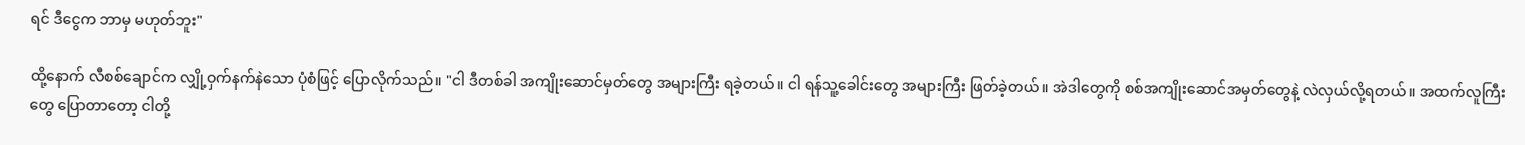ရင် ဒီငွေက ဘာမှ မဟုတ်ဘူး"

ထို့နောက် လီစစ်ချောင်က လျှို့ဝှက်နက်နဲသော ပုံစံဖြင့် ပြောလိုက်သည်။ "ငါ ဒီတစ်ခါ အကျိုးဆောင်မှတ်တွေ အများကြီး ရခဲ့တယ်။ ငါ ရန်သူ့ခေါင်းတွေ အများကြီး ဖြတ်ခဲ့တယ်။ အဲဒါတွေကို စစ်အကျိုးဆောင်အမှတ်တွေနဲ့ လဲလှယ်လို့ရတယ်။ အထက်လူကြီးတွေ ပြောတာတော့ ငါတို့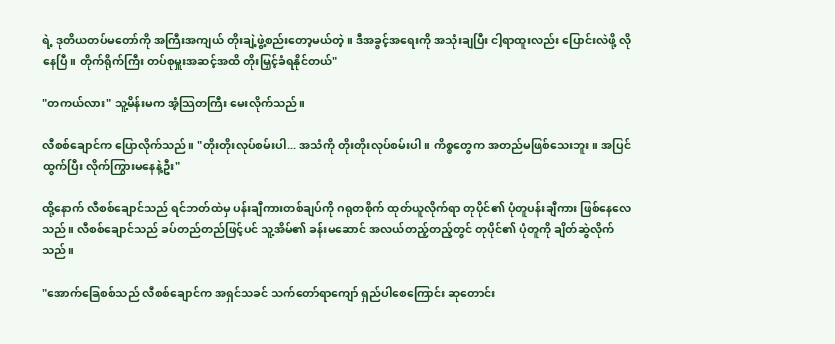ရဲ့ ဒုတိယတပ်မတော်ကို အကြီးအကျယ် တိုးချဲ့ဖွဲ့စည်းတော့မယ်တဲ့။ ဒီအခွင့်အရေးကို အသုံးချပြီး ငါ့ရာထူးလည်း ပြောင်းလဲဖို့ လိုနေပြီ။ တိုက်ရိုက်ကြီး တပ်စုမှူးအဆင့်အထိ တိုးမြှင့်ခံရနိုင်တယ်"

"တကယ်လား" သူ့မိန်းမက အံ့သြတကြီး မေးလိုက်သည်။

လီစစ်ချောင်က ပြောလိုက်သည်။ "တိုးတိုးလုပ်စမ်းပါ... အသံကို တိုးတိုးလုပ်စမ်းပါ။ ကိစ္စတွေက အတည်မဖြစ်သေးဘူး။ အပြင်ထွက်ပြီး လိုက်ကြွားမနေနဲ့ဦး"

ထို့နောက် လီစစ်ချောင်သည် ရင်ဘတ်ထဲမှ ပန်းချီကားတစ်ချပ်ကို ဂရုတစိုက် ထုတ်ယူလိုက်ရာ တုပိုင်၏ ပုံတူပန်းချီကား ဖြစ်နေလေသည်။ လီစစ်ချောင်သည် ခပ်တည်တည်ဖြင့်ပင် သူ့အိမ်၏ ခန်းမဆောင် အလယ်တည့်တည့်တွင် တုပိုင်၏ ပုံတူကို ချိတ်ဆွဲလိုက်သည်။

"အောက်ခြေစစ်သည် လီစစ်ချောင်က အရှင်သခင် သက်တော်ရာကျော် ရှည်ပါစေကြောင်း ဆုတောင်း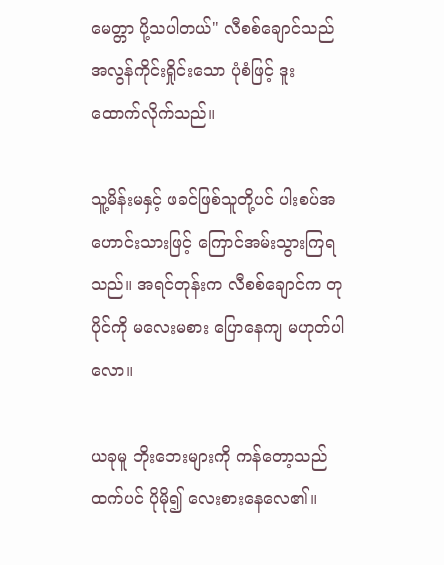မေတ္တာ ပို့သပါတယ်" လီစစ်ချောင်သည် အလွန်ကိုင်းရှိုင်းသော ပုံစံဖြင့် ဒူးထောက်လိုက်သည်။

သူ့မိန်းမနှင့် ဖခင်ဖြစ်သူတို့ပင် ပါးစပ်အဟောင်းသားဖြင့် ကြောင်အမ်းသွားကြရသည်။ အရင်တုန်းက လီစစ်ချောင်က တုပိုင်ကို မလေးမစား ပြောနေကျ မဟုတ်ပါလော။

ယခုမူ ဘိုးဘေးများကို ကန်တော့သည်ထက်ပင် ပိုမို၍ လေးစားနေလေ၏။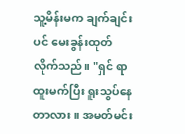သူ့မိန်းမက ချက်ချင်းပင် မေးခွန်းထုတ်လိုက်သည်။ "ရှင် ရာထူးမက်ပြီး ရူးသွပ်နေတာလား။ အမတ်မင်း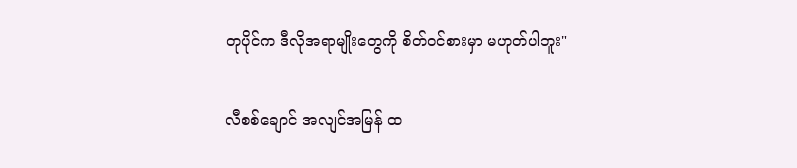တုပိုင်က ဒီလိုအရာမျိုးတွေကို စိတ်ဝင်စားမှာ မဟုတ်ပါဘူး"

လီစစ်ချောင် အလျင်အမြန် ထ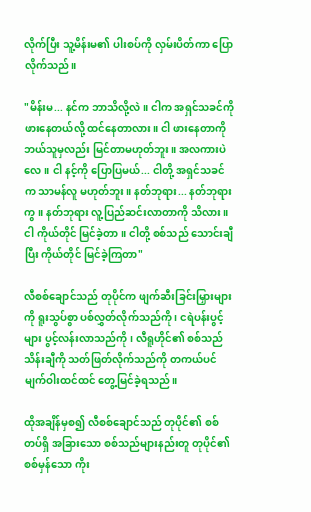လိုက်ပြီး သူ့မိန်းမ၏ ပါးစပ်ကို လှမ်းပိတ်ကာ ပြောလိုက်သည်။

"မိန်းမ... နင်က ဘာသိလို့လဲ။ ငါက အရှင်သခင်ကို ဖားနေတယ်လို့ ထင်နေတာလား။ ငါ ဖားနေတာကို ဘယ်သူမှလည်း မြင်တာမဟုတ်ဘူး။ အလကားပဲလေ။ ငါ နင့်ကို ပြောပြမယ်... ငါတို့ အရှင်သခင်က သာမန်လူ မဟုတ်ဘူး။ နတ်ဘုရား... နတ်ဘုရားကွ။ နတ်ဘုရား လူ့ပြည်ဆင်းလာတာကို သိလား။ ငါ ကိုယ်တိုင် မြင်ခဲ့တာ။ ငါတို့ စစ်သည် သောင်းချီပြီး ကိုယ်တိုင် မြင်ခဲ့ကြတာ"

လီစစ်ချောင်သည် တုပိုင်က ဖျက်ဆီးခြင်းမြှားများကို ရူးသွပ်စွာ ပစ်လွှတ်လိုက်သည်ကို ၊ ငရဲပန်းပွင့်များ ပွင့်လန်းလာသည်ကို၊ လီရူဟိုင်၏ စစ်သည် သိန်းချီကို သတ်ဖြတ်လိုက်သည်ကို တကယ်ပင် မျက်ဝါးထင်ထင် တွေ့မြင်ခဲ့ရသည်။

ထိုအချိန်မှစ၍ လီစစ်ချောင်သည် တုပိုင်၏ စစ်တပ်ရှိ အခြားသော စစ်သည်များနည်းတူ တုပိုင်၏ စစ်မှန်သော ကိုး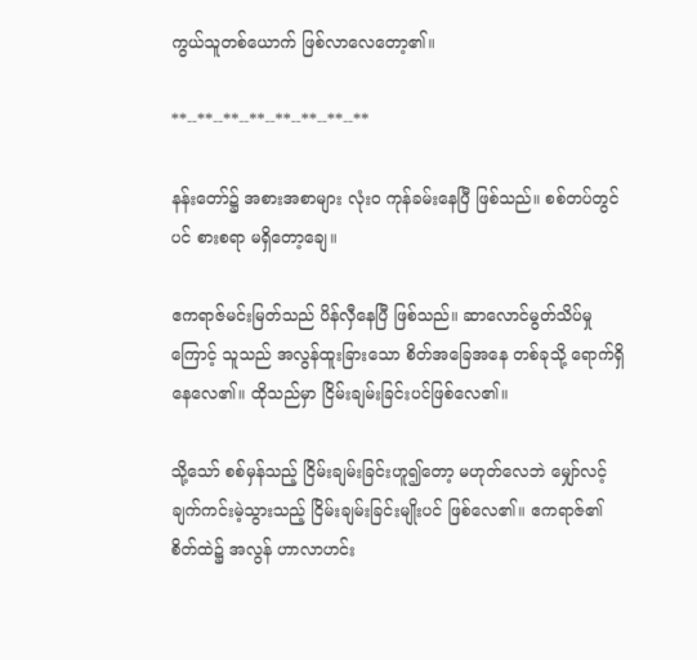ကွယ်သူတစ်ယောက် ဖြစ်လာလေတော့၏။

**--**--**--**--**--**--**--**

နန်းတော်၌ အစားအစာများ လုံးဝ ကုန်ခမ်းနေပြီ ဖြစ်သည်။ စစ်တပ်တွင်ပင် စားစရာ မရှိတော့ချေ။

ဧကရာဇ်မင်းမြတ်သည် ပိန်လှီနေပြီ ဖြစ်သည်။ ဆာလောင်မွတ်သိပ်မှုကြောင့် သူသည် အလွန်ထူးခြားသော စိတ်အခြေအနေ တစ်ခုသို့ ရောက်ရှိနေလေ၏။ ထိုသည်မှာ ငြိမ်းချမ်းခြင်းပင်ဖြစ်လေ၏။

သို့သော် စစ်မှန်သည့် ငြိမ်းချမ်းခြင်းဟူ၍တော့ မဟုတ်လေဘဲ မျှော်လင့်ချက်ကင်းမဲ့သွားသည့် ငြိမ်းချမ်းခြင်းမျိုးပင် ဖြစ်လေ၏။ ဧကရာဇ်၏စိတ်ထဲ၌ အလွန် ဟာလာဟင်း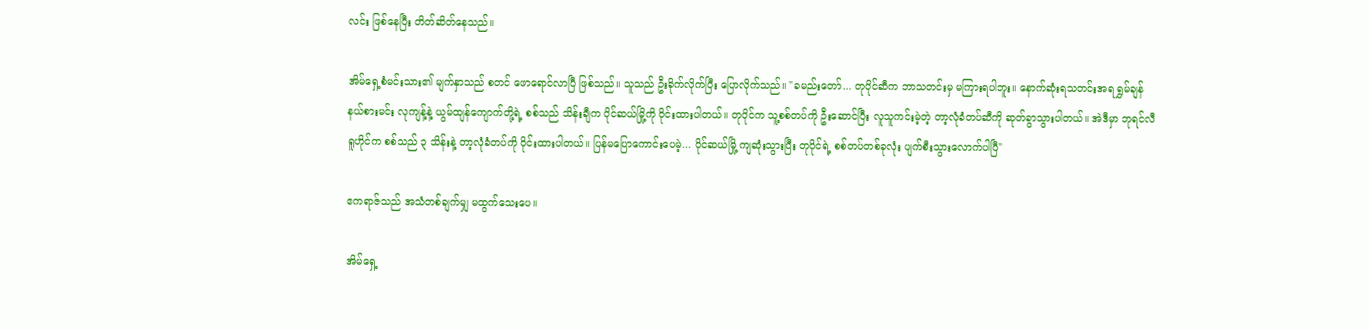လင်း ဖြစ်နေပြီး တိတ်ဆိတ်နေသည်။

အိမ်ရှေ့စံမင်းသား၏ မျက်နှာသည် စတင် ဖောရောင်လာပြီ ဖြစ်သည်။ သူသည် ဦးခိုက်လိုက်ပြီး ပြောလိုက်သည်။ "ခမည်းတော်... တုပိုင်ဆီက ဘာသတင်းမှ မကြားရပါဘူး။ နောက်ဆုံးရသတင်းအရ ရွှမ်ချန်နယ်စားမင်း လုကျန့်နဲ့ ယွမ်ထျန်ကျောက်တို့ရဲ့ စစ်သည် သိန်းချီက ပိုင်ဆယ်မြို့ကို ဝိုင်းထားပါတယ်။ တုပိုင်က သူ့စစ်တပ်ကို ဦးဆောင်ပြီး လူသူကင်းမဲ့တဲ့ တာ့လုံခံတပ်ဆီကို ဆုတ်ခွာသွားပါတယ်။ အဲဒီမှာ ဘုရင်လီရူဟိုင်က စစ်သည် ၃ သိန်းနဲ့ တာ့လုံခံတပ်ကို ဝိုင်းထားပါတယ်။ ပြန်မပြောကောင်းပေမဲ့... ပိုင်ဆယ်မြို့ ကျဆုံးသွားပြီး တုပိုင်ရဲ့ စစ်တပ်တစ်ခုလုံး ပျက်စီးသွားလောက်ပါပြီ"

ဧကရာဇ်သည် အသံတစ်ချက်မျှ မထွက်သေးပေ။

အိမ်ရှေ့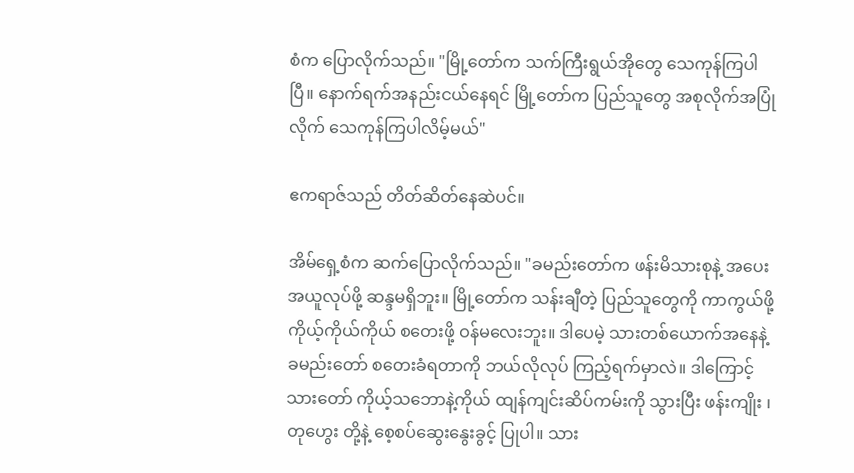စံက ပြောလိုက်သည်။ "မြို့တော်က သက်ကြီးရွယ်အိုတွေ သေကုန်ကြပါပြီ။ နောက်ရက်အနည်းငယ်နေရင် မြို့တော်က ပြည်သူတွေ အစုလိုက်အပြုံလိုက် သေကုန်ကြပါလိမ့်မယ်"

ဧကရာဇ်သည် တိတ်ဆိတ်နေဆဲပင်။

အိမ်ရှေ့စံက ဆက်ပြောလိုက်သည်။ "ခမည်းတော်က ဖန်းမိသားစုနဲ့ အပေးအယူလုပ်ဖို့ ဆန္ဒမရှိဘူး။ မြို့တော်က သန်းချီတဲ့ ပြည်သူတွေကို ကာကွယ်ဖို့ ကိုယ့်ကိုယ်ကိုယ် စတေးဖို့ ဝန်မလေးဘူး။ ဒါပေမဲ့ သားတစ်ယောက်အနေနဲ့ ခမည်းတော် စတေးခံရတာကို ဘယ်လိုလုပ် ကြည့်ရက်မှာလဲ။ ဒါကြောင့် သားတော် ကိုယ့်သဘောနဲ့ကိုယ် ထျန်ကျင်းဆိပ်ကမ်းကို သွားပြီး ဖန်းကျိုး ၊ တုဟွေး တို့နဲ့ စေ့စပ်ဆွေးနွေးခွင့် ပြုပါ။ သား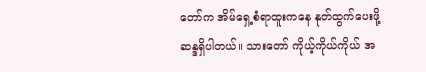တော်က အိမ်ရှေ့စံရာထူးကနေ နုတ်ထွက်ပေးဖို့ ဆန္ဒရှိပါတယ်။ သားတော် ကိုယ့်ကိုယ်ကိုယ် အ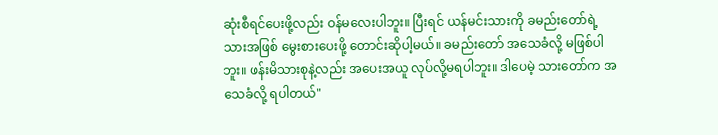ဆုံးစီရင်ပေးဖို့လည်း ဝန်မလေးပါဘူး။ ပြီးရင် ယန်မင်းသားကို ခမည်းတော်ရဲ့ သားအဖြစ် မွေးစားပေးဖို့ တောင်းဆိုပါ့မယ်။ ခမည်းတော် အသေခံလို့ မဖြစ်ပါဘူး။ ဖန်းမိသားစုနဲ့လည်း အပေးအယူ လုပ်လို့မရပါဘူး။ ဒါပေမဲ့ သားတော်က အသေခံလို့ ရပါတယ်"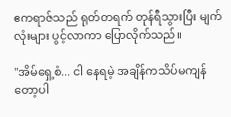ဧကရာဇ်သည် ရုတ်တရက် တုန်ရီသွားပြီး မျက်လုံးများ ပွင့်လာကာ ပြောလိုက်သည်။

"အိမ်ရှေ့စံ... ငါ နေရမဲ့ အချိန်ကသိပ်မကျန်တော့ပါ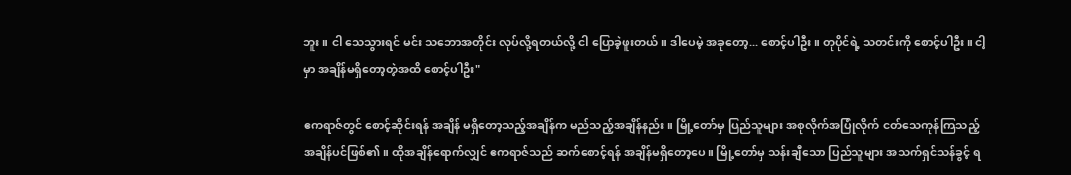ဘူး။ ငါ သေသွားရင် မင်း သဘောအတိုင်း လုပ်လို့ရတယ်လို့ ငါ ပြောခဲ့ဖူးတယ်။ ဒါပေမဲ့ အခုတော့... စောင့်ပါဦး။ တုပိုင်ရဲ့ သတင်းကို စောင့်ပါဦး။ ငါ့မှာ အချိန်မရှိတော့တဲ့အထိ စောင့်ပါဦး"

ဧကရာဇ်တွင် စောင့်ဆိုင်းရန် အချိန် မရှိတော့သည့်အချိန်က မည်သည့်အချိန်နည်း။ မြို့တော်မှ ပြည်သူများ အစုလိုက်အပြုံလိုက် ငတ်သေကုန်ကြသည့်အချိန်ပင်ဖြစ်၏။ ထိုအချိန်ရောက်လျှင် ဧကရာဇ်သည် ဆက်စောင့်ရန် အချိန်မရှိတော့ပေ။ မြို့တော်မှ သန်းချီသော ပြည်သူများ အသက်ရှင်သန်ခွင့် ရ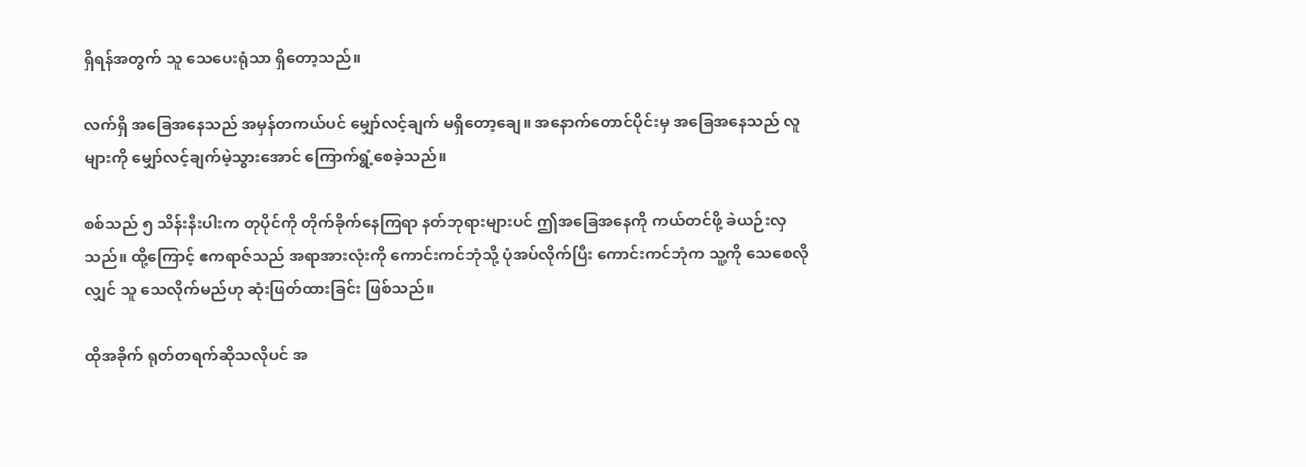ရှိရန်အတွက် သူ သေပေးရုံသာ ရှိတော့သည်။

လက်ရှိ အခြေအနေသည် အမှန်တကယ်ပင် မျှော်လင့်ချက် မရှိတော့ချေ။ အနောက်တောင်ပိုင်းမှ အခြေအနေသည် လူများကို မျှော်လင့်ချက်မဲ့သွားအောင် ကြောက်ရွံ့စေခဲ့သည်။

စစ်သည် ၅ သိန်းနီးပါးက တုပိုင်ကို တိုက်ခိုက်နေကြရာ နတ်ဘုရားများပင် ဤအခြေအနေကို ကယ်တင်ဖို့ ခဲယဉ်းလှသည်။ ထို့ကြောင့် ဧကရာဇ်သည် အရာအားလုံးကို ကောင်းကင်ဘုံသို့ ပုံအပ်လိုက်ပြီး ကောင်းကင်ဘုံက သူ့ကို သေစေလိုလျှင် သူ သေလိုက်မည်ဟု ဆုံးဖြတ်ထားခြင်း ဖြစ်သည်။

ထိုအခိုက် ရုတ်တရက်ဆိုသလိုပင် အ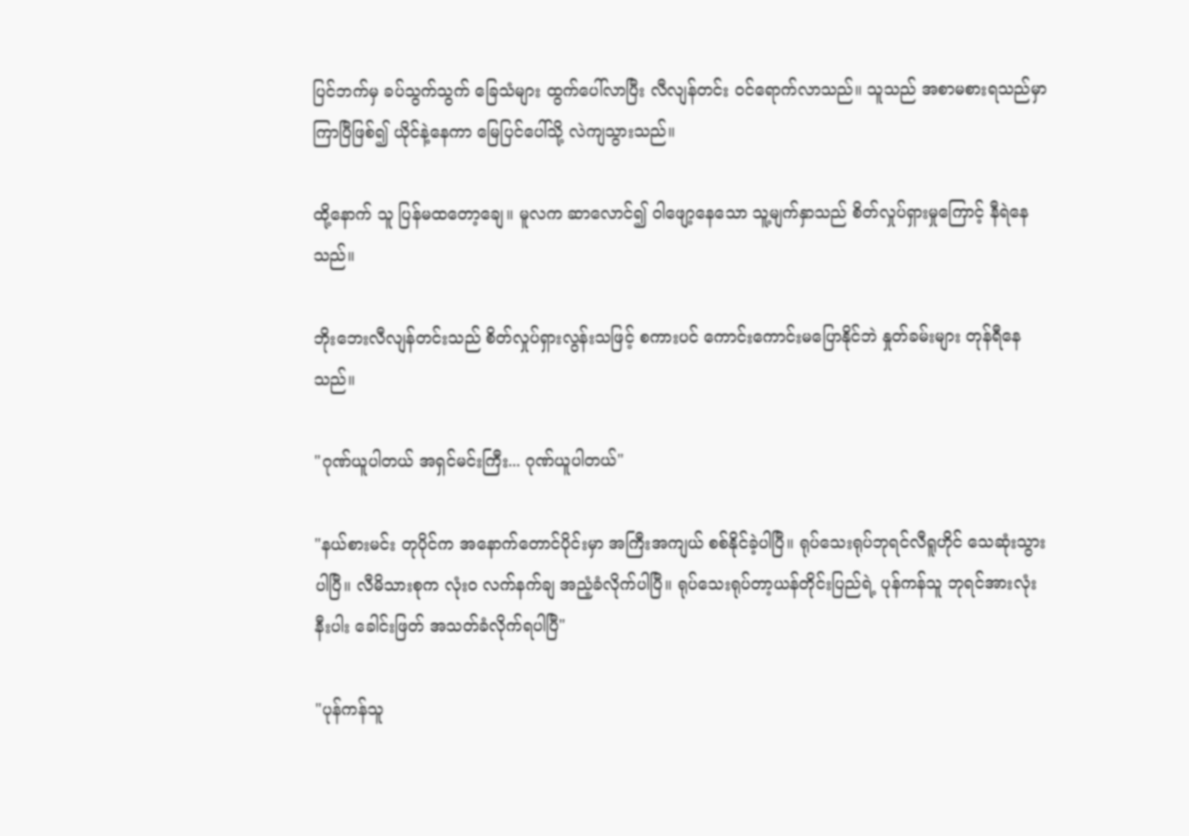ပြင်ဘက်မှ ခပ်သွက်သွက် ခြေသံများ ထွက်ပေါ်လာပြီး လီလျန်တင်း ဝင်ရောက်လာသည်။ သူသည် အစာမစားရသည်မှာ ကြာပြီဖြစ်၍ ယိုင်နဲ့နေကာ မြေပြင်ပေါ်သို့ လဲကျသွားသည်။

ထို့နောက် သူ ပြန်မထတော့ချေ။ မူလက ဆာလောင်၍ ဝါဖျော့နေသော သူ့မျက်နှာသည် စိတ်လှုပ်ရှားမှုကြောင့် နီရဲနေသည်။

ဘိုးဘေးလီလျန်တင်းသည် စိတ်လှုပ်ရှားလွန်းသဖြင့် စကားပင် ကောင်းကောင်းမပြောနိုင်ဘဲ နှုတ်ခမ်းများ တုန်ရီနေသည်။

"ဂုဏ်ယူပါတယ် အရှင်မင်းကြီး... ဂုဏ်ယူပါတယ်"

"နယ်စားမင်း တုပိုင်က အနောက်တောင်ပိုင်းမှာ အကြီးအကျယ် စစ်နိုင်ခဲ့ပါပြီ။ ရုပ်သေးရုပ်ဘုရင်လီရူဟိုင် သေဆုံးသွားပါပြီ။ လီမိသားစုက လုံးဝ လက်နက်ချ အညံ့ခံလိုက်ပါပြီ။ ရုပ်သေးရုပ်တာ့ယန်တိုင်းပြည်ရဲ့ ပုန်ကန်သူ ဘုရင်အားလုံး နီးပါး ခေါင်းဖြတ် အသတ်ခံလိုက်ရပါပြီ"

"ပုန်ကန်သူ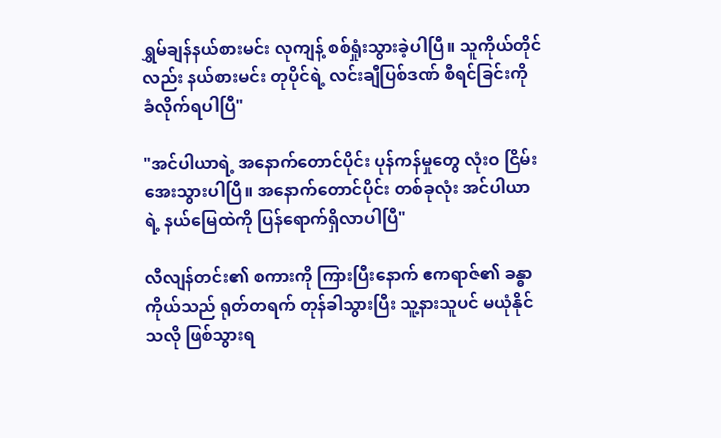ရွှမ်ချန်နယ်စားမင်း လုကျန့် စစ်ရှုံးသွားခဲ့ပါပြီ။ သူကိုယ်တိုင်လည်း နယ်စားမင်း တုပိုင်ရဲ့ လင်းချီပြစ်ဒဏ် စီရင်ခြင်းကို ခံလိုက်ရပါပြီ"

"အင်ပါယာရဲ့ အနောက်တောင်ပိုင်း ပုန်ကန်မှုတွေ လုံးဝ ငြိမ်းအေးသွားပါပြီ။ အနောက်တောင်ပိုင်း တစ်ခုလုံး အင်ပါယာရဲ့ နယ်မြေထဲကို ပြန်ရောက်ရှိလာပါပြီ"

လီလျန်တင်း၏ စကားကို ကြားပြီးနောက် ဧကရာဇ်၏ ခန္ဓာကိုယ်သည် ရုတ်တရက် တုန်ခါသွားပြီး သူ့နားသူပင် မယုံနိုင်သလို ဖြစ်သွားရ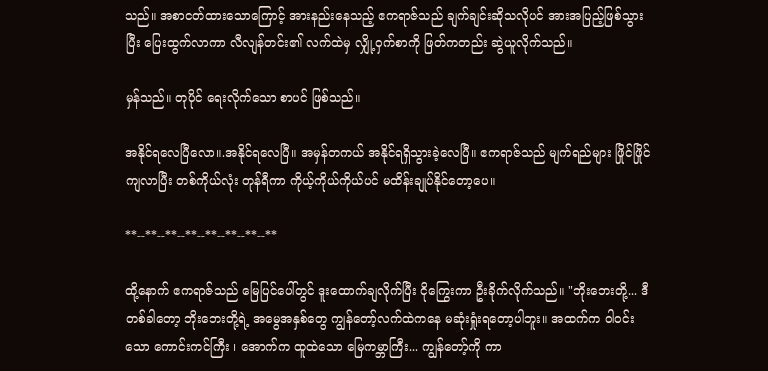သည်။ အစာငတ်ထားသောကြောင့် အားနည်းနေသည့် ဧကရာဇ်သည် ချက်ချင်းဆိုသလိုပင် အားအပြည့်ဖြစ်သွားပြီး ပြေးထွက်လာကာ လီလျန်တင်း၏ လက်ထဲမှ လျှို့ဝှက်စာကို ဖြတ်ကတည်း ဆွဲယူလိုက်သည်။

မှန်သည်။ တုပိုင် ရေးလိုက်သော စာပင် ဖြစ်သည်။

အနိုင်ရလေပြီလော။.အနိုင်ရလေပြီ။ အမှန်တကယ် အနိုင်ရရှိသွားခဲ့လေပြီ။ ဧကရာဇ်သည် မျက်ရည်များ ဖြိုင်ဖြိုင်ကျလာပြီး တစ်ကိုယ်လုံး တုန်ရီကာ ကိုယ့်ကိုယ်ကိုယ်ပင် မထိန်းချုပ်နိုင်တော့ပေ။

**--**--**--**--**--**--**--**

ထို့နောက် ဧကရာဇ်သည် မြေပြင်ပေါ်တွင် ဒူးထောက်ချလိုက်ပြီး ငိုကြွေးကာ ဦးခိုက်လိုက်သည်။ "ဘိုးဘေးတို့... ဒီတစ်ခါတော့ ဘိုးဘေးတို့ရဲ့ အမွေအနှစ်တွေ ကျွန်တော့်လက်ထဲကနေ မဆုံးရှုံးရတော့ပါဘူး။ အထက်က ဝါဝင်းသော ကောင်းကင်ကြီး ၊ အောက်က ထူထဲသော မြေကမ္ဘာကြီး... ကျွန်တော့်ကို ကာ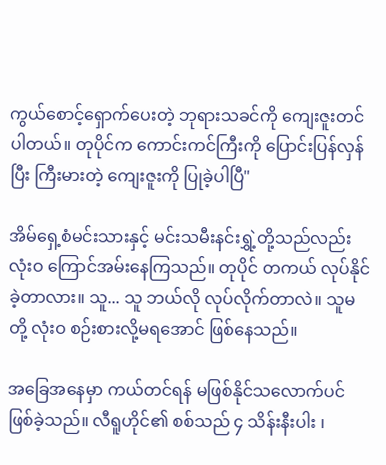ကွယ်စောင့်ရှောက်ပေးတဲ့ ဘုရားသခင်ကို ကျေးဇူးတင်ပါတယ်။ တုပိုင်က ကောင်းကင်ကြီးကို ပြောင်းပြန်လှန်ပြီး ကြီးမားတဲ့ ကျေးဇူးကို ပြုခဲ့ပါပြီ"

အိမ်ရှေ့စံမင်းသားနှင့် မင်းသမီးနင်းရွှဲ့တို့သည်လည်း လုံးဝ ကြောင်အမ်းနေကြသည်။ တုပိုင် တကယ် လုပ်နိုင်ခဲ့တာလား။ သူ... သူ ဘယ်လို လုပ်လိုက်တာလဲ။ သူမတို့ လုံးဝ စဉ်းစားလို့မရအောင် ဖြစ်နေသည်။

အခြေအနေမှာ ကယ်တင်ရန် မဖြစ်နိုင်သလောက်ပင် ဖြစ်ခဲ့သည်။ လီရူဟိုင်၏ စစ်သည် ၄ သိန်းနီးပါး ၊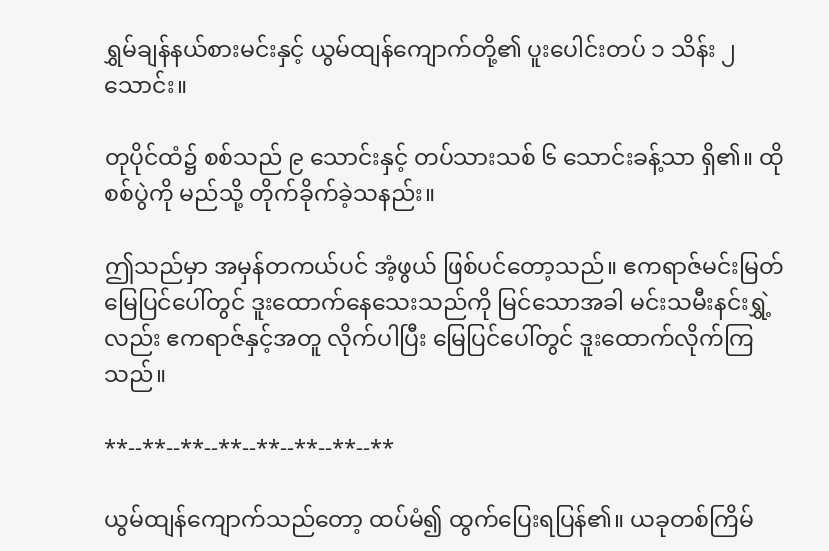ရွှမ်ချန်နယ်စားမင်းနှင့် ယွမ်ထျန်ကျောက်တို့၏ ပူးပေါင်းတပ် ၁ သိန်း ၂ သောင်း။

တုပိုင်ထံ၌ စစ်သည် ၉ သောင်းနှင့် တပ်သားသစ် ၆ သောင်းခန့်သာ ရှိ၏။ ထိုစစ်ပွဲကို မည်သို့ တိုက်ခိုက်ခဲ့သနည်း။

ဤသည်မှာ အမှန်တကယ်ပင် အံ့ဖွယ် ဖြစ်ပင်တော့သည်။ ဧကရာဇ်မင်းမြတ် မြေပြင်ပေါ်တွင် ဒူးထောက်နေသေးသည်ကို မြင်သောအခါ မင်းသမီးနင်းရွှဲ့လည်း ဧကရာဇ်နှင့်အတူ လိုက်ပါပြီး မြေပြင်ပေါ်တွင် ဒူးထောက်လိုက်ကြသည်။

**--**--**--**--**--**--**--**

ယွမ်ထျန်ကျောက်သည်တော့ ထပ်မံ၍ ထွက်ပြေးရပြန်၏။ ယခုတစ်ကြိမ်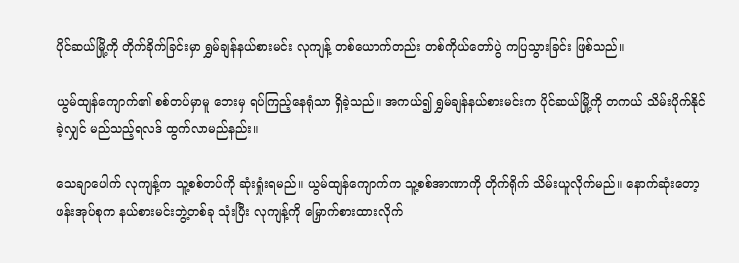ပိုင်ဆယ်မြို့ကို တိုက်ခိုက်ခြင်းမှာ ရွှမ်ချန်နယ်စားမင်း လုကျန့် တစ်ယောက်တည်း တစ်ကိုယ်တော်ပွဲ ကပြသွားခြင်း ဖြစ်သည်။

ယွမ်ထျန်ကျောက်၏ စစ်တပ်မှာမူ ဘေးမှ ရပ်ကြည့်နေရုံသာ ရှိခဲ့သည်။ အကယ်၍ ရွှမ်ချန်နယ်စားမင်းက ပိုင်ဆယ်မြို့ကို တကယ် သိမ်းပိုက်နိုင်ခဲ့လျှင် မည်သည့်ရလဒ် ထွက်လာမည်နည်း။

သေချာပေါက် လုကျန့်က သူ့စစ်တပ်ကို ဆုံးရှုံးရမည်။ ယွမ်ထျန်ကျောက်က သူ့စစ်အာဏာကို တိုက်ရိုက် သိမ်းယူလိုက်မည်။ နောက်ဆုံးတော့ ဖန်းအုပ်စုက နယ်စားမင်းဘွဲ့တစ်ခု သုံးပြီး လုကျန့်ကို မြှောက်စားထားလိုက်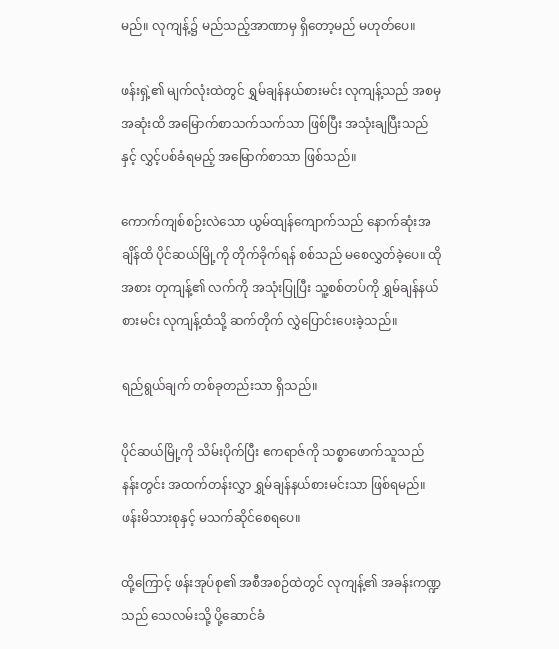မည်။ လုကျန့်၌ မည်သည့်အာဏာမှ ရှိတော့မည် မဟုတ်ပေ။

ဖန်းရှဲ့၏ မျက်လုံးထဲတွင် ရွှမ်ချန်နယ်စားမင်း လုကျန့်သည် အစမှအဆုံးထိ အမြောက်စာသက်သက်သာ ဖြစ်ပြီး အသုံးချပြီးသည်နှင့် လွှင့်ပစ်ခံရမည့် အမြောက်စာသာ ဖြစ်သည်။

ကောက်ကျစ်စဉ်းလဲသော ယွမ်ထျန်ကျောက်သည် နောက်ဆုံးအချိန်ထိ ပိုင်ဆယ်မြို့ကို တိုက်ခိုက်ရန် စစ်သည် မစေလွှတ်ခဲ့ပေ။ ထိုအစား တုကျန့်၏ လက်ကို အသုံးပြုပြီး သူ့စစ်တပ်ကို ရွှမ်ချန်နယ်စားမင်း လုကျန့်ထံသို့ ဆက်တိုက် လွှဲပြောင်းပေးခဲ့သည်။

ရည်ရွယ်ချက် တစ်ခုတည်းသာ ရှိသည်။

ပိုင်ဆယ်မြို့ကို သိမ်းပိုက်ပြီး ဧကရာဇ်ကို သစ္စာဖောက်သူသည် နန်းတွင်း အထက်တန်းလွှာ ရွှမ်ချန်နယ်စားမင်းသာ ဖြစ်ရမည်။ ဖန်းမိသားစုနှင့် မသက်ဆိုင်စေရပေ။

ထို့ကြောင့် ဖန်းအုပ်စု၏ အစီအစဉ်ထဲတွင် လုကျန့်၏ အခန်းကဏ္ဍသည် သေလမ်းသို့ ပို့ဆောင်ခံ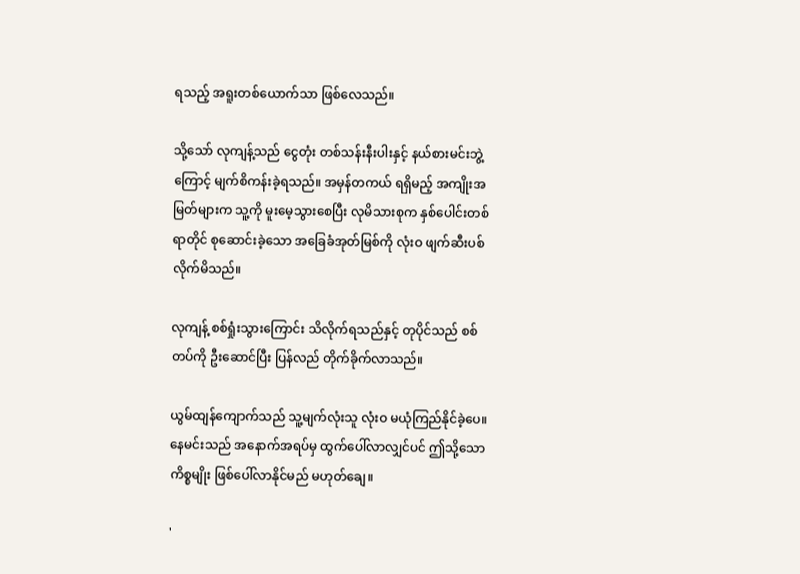ရသည့် အရူးတစ်ယောက်သာ ဖြစ်လေသည်။

သို့သော် လုကျန့်သည် ငွေတုံး တစ်သန်းနီးပါးနှင့် နယ်စားမင်းဘွဲ့ကြောင့် မျက်စိကန်းခဲ့ရသည်။ အမှန်တကယ် ရရှိမည့် အကျိုးအမြတ်များက သူ့ကို မူးမေ့သွားစေပြီး လုမိသားစုက နှစ်ပေါင်းတစ်ရာတိုင် စုဆောင်းခဲ့သော အခြေခံအုတ်မြစ်ကို လုံးဝ ဖျက်ဆီးပစ်လိုက်မိသည်။

လုကျန့် စစ်ရှုံးသွားကြောင်း သိလိုက်ရသည်နှင့် တုပိုင်သည် စစ်တပ်ကို ဦးဆောင်ပြီး ပြန်လည် တိုက်ခိုက်လာသည်။

ယွမ်ထျန်ကျောက်သည် သူ့မျက်လုံးသူ လုံးဝ မယုံကြည်နိုင်ခဲ့ပေ။ နေမင်းသည် အနောက်အရပ်မှ ထွက်ပေါ်လာလျှင်ပင် ဤသို့သောကိစ္စမျိုး ဖြစ်ပေါ်လာနိုင်မည် မဟုတ်ချေ။

'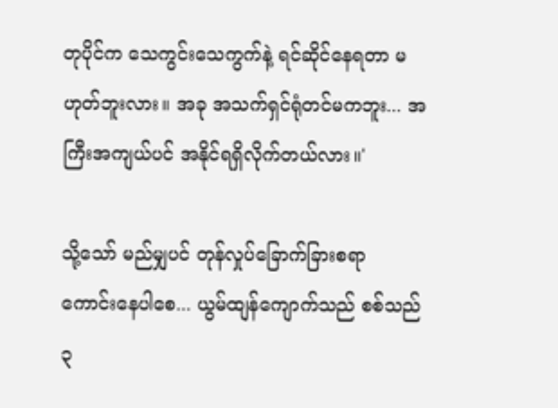တုပိုင်က သေကွင်းသေကွက်နဲ့ ရင်ဆိုင်နေရတာ မဟုတ်ဘူးလား။ အခု အသက်ရှင်ရုံတင်မကဘူး... အကြီးအကျယ်ပင် အနိုင်ရရှိလိုက်တယ်လား။'

သို့သော် မည်မျှပင် တုန်လှုပ်ခြောက်ခြားစရာ ကောင်းနေပါစေ... ယွမ်ထျန်ကျောက်သည် စစ်သည် ၃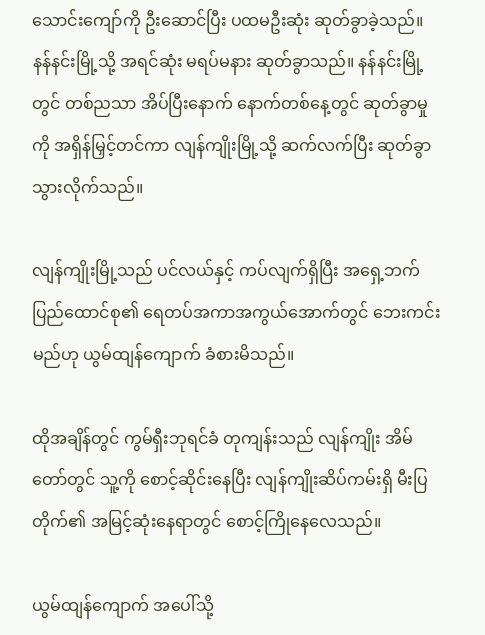သောင်းကျော်ကို ဦးဆောင်ပြီး ပထမဦးဆုံး ဆုတ်ခွာခဲ့သည်။ နန်နင်းမြို့သို့ အရင်ဆုံး မရပ်မနား ဆုတ်ခွာသည်။ နန်နင်းမြို့တွင် တစ်ညသာ အိပ်ပြီးနောက် နောက်တစ်နေ့တွင် ဆုတ်ခွာမှုကို အရှိန်မြှင့်တင်ကာ လျန်ကျိုးမြို့သို့ ဆက်လက်ပြီး ဆုတ်ခွာသွားလိုက်သည်။

လျန်ကျိုးမြို့သည် ပင်လယ်နှင့် ကပ်လျက်ရှိပြီး အရှေ့ဘက် ပြည်ထောင်စု၏ ရေတပ်အကာအကွယ်အောက်တွင် ဘေးကင်းမည်ဟု ယွမ်ထျန်ကျောက် ခံစားမိသည်။

ထိုအချိန်တွင် ကွမ်ရှီးဘုရင်ခံ တုကျန်းသည် လျန်ကျိုး အိမ်တော်တွင် သူ့ကို စောင့်ဆိုင်းနေပြီး လျန်ကျိုးဆိပ်ကမ်းရှိ မီးပြတိုက်၏ အမြင့်ဆုံးနေရာတွင် စောင့်ကြိုနေလေသည်။

ယွမ်ထျန်ကျောက် အပေါ်သို့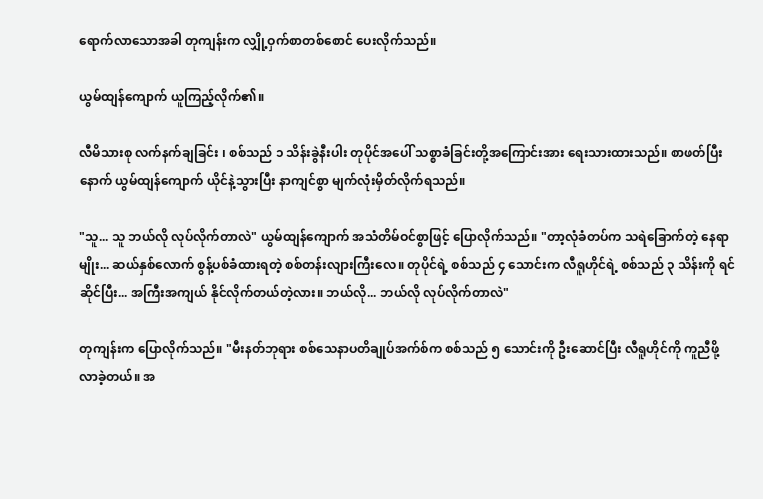ရောက်လာသောအခါ တုကျန်းက လျှို့ဝှက်စာတစ်စောင် ပေးလိုက်သည်။

ယွမ်ထျန်ကျောက် ယူကြည့်လိုက်၏။

လီမိသားစု လက်နက်ချခြင်း ၊ စစ်သည် ၁ သိန်းခွဲနီးပါး တုပိုင်အပေါ် သစ္စာခံခြင်းတို့အကြောင်းအား ရေးသားထားသည်။ စာဖတ်ပြီးနောက် ယွမ်ထျန်ကျောက် ယိုင်နဲ့သွားပြီး နာကျင်စွာ မျက်လုံးမှိတ်လိုက်ရသည်။

"သူ... သူ ဘယ်လို လုပ်လိုက်တာလဲ" ယွမ်ထျန်ကျောက် အသံတိမ်ဝင်စွာဖြင့် ပြောလိုက်သည်။ "တာ့လုံခံတပ်က သရဲခြောက်တဲ့ နေရာမျိုး... ဆယ်နှစ်လောက် စွန့်ပစ်ခံထားရတဲ့ စစ်တန်းလျားကြီးလေ။ တုပိုင်ရဲ့ စစ်သည် ၄ သောင်းက လီရူဟိုင်ရဲ့ စစ်သည် ၃ သိန်းကို ရင်ဆိုင်ပြီး... အကြီးအကျယ် နိုင်လိုက်တယ်တဲ့လား။ ဘယ်လို... ဘယ်လို လုပ်လိုက်တာလဲ"

တုကျန်းက ပြောလိုက်သည်။ "မီးနတ်ဘုရား စစ်သေနာပတိချုပ်အက်စ်က စစ်သည် ၅ သောင်းကို ဦးဆောင်ပြီး လီရူဟိုင်ကို ကူညီဖို့ လာခဲ့တယ်။ အ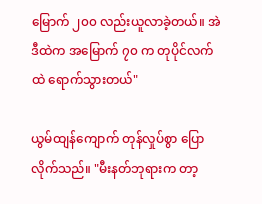မြောက် ၂၀၀ လည်းယူလာခဲ့တယ်။ အဲဒီထဲက အမြောက် ၇၀ က တုပိုင်လက်ထဲ ရောက်သွားတယ်"

ယွမ်ထျန်ကျောက် တုန်လှုပ်စွာ ပြောလိုက်သည်။ "မီးနတ်ဘုရားက တာ့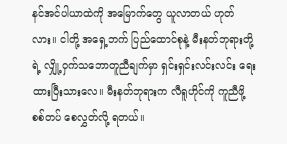နင်အင်ပါယာထဲကို အမြောက်တွေ ယူလာတယ် ဟုတ်လား။ ငါတို့ အရှေ့ဘက် ပြည်ထောင်စုနဲ့ မီးနတ်ဘုရားတို့ရဲ့ လျှို့ဝှက်သဘောတူညီချက်မှာ ရှင်းရှင်းလင်းလင်း ရေးထားပြီးသားလေ။ မီးနတ်ဘုရားက လီရူဟိုင်ကို ကူညီဖို့ စစ်တပ် စေလွှတ်လို့ ရတယ်။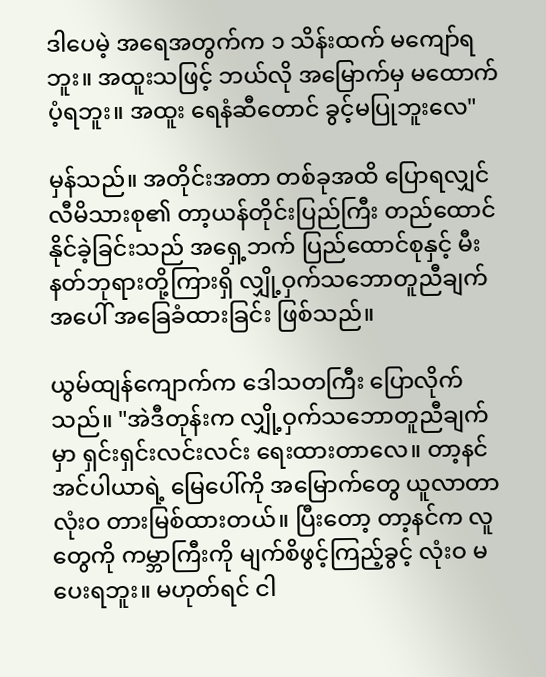ဒါပေမဲ့ အရေအတွက်က ၁ သိန်းထက် မကျော်ရဘူး။ အထူးသဖြင့် ဘယ်လို အမြောက်မှ မထောက်ပံ့ရဘူး။ အထူး ရေနံဆီတောင် ခွင့်မပြုဘူးလေ"

မှန်သည်။ အတိုင်းအတာ တစ်ခုအထိ ပြောရလျှင် လီမိသားစု၏ တာ့ယန်တိုင်းပြည်ကြီး တည်ထောင်နိုင်ခဲ့ခြင်းသည် အရှေ့ဘက် ပြည်ထောင်စုနှင့် မီးနတ်ဘုရားတို့ကြားရှိ လျှို့ဝှက်သဘောတူညီချက်အပေါ် အခြေခံထားခြင်း ဖြစ်သည်။

ယွမ်ထျန်ကျောက်က ဒေါသတကြီး ပြောလိုက်သည်။ "အဲဒီတုန်းက လျှို့ဝှက်သဘောတူညီချက်မှာ ရှင်းရှင်းလင်းလင်း ရေးထားတာလေ။ တာ့နင်အင်ပါယာရဲ့ မြေပေါ်ကို အမြောက်တွေ ယူလာတာ လုံးဝ တားမြစ်ထားတယ်။ ပြီးတော့ တာ့နင်က လူတွေကို ကမ္ဘာကြီးကို မျက်စိဖွင့်ကြည့်ခွင့် လုံးဝ မပေးရဘူး။ မဟုတ်ရင် ငါ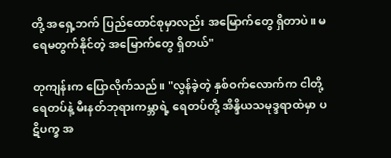တို့ အရှေ့ဘက် ပြည်ထောင်စုမှာလည်း အမြောက်တွေ ရှိတာပဲ။ မရေမတွက်နိုင်တဲ့ အမြောက်တွေ ရှိတယ်"

တုကျန်းက ပြောလိုက်သည်။ "လွန်ခဲ့တဲ့ နှစ်ဝက်လောက်က ငါတို့ ရေတပ်နဲ့ မီးနတ်ဘုရားကမ္ဘာရဲ့ ရေတပ်တို့ အိန္ဒိယသမုဒ္ဒရာထဲမှာ ပဋိပက္ခ အ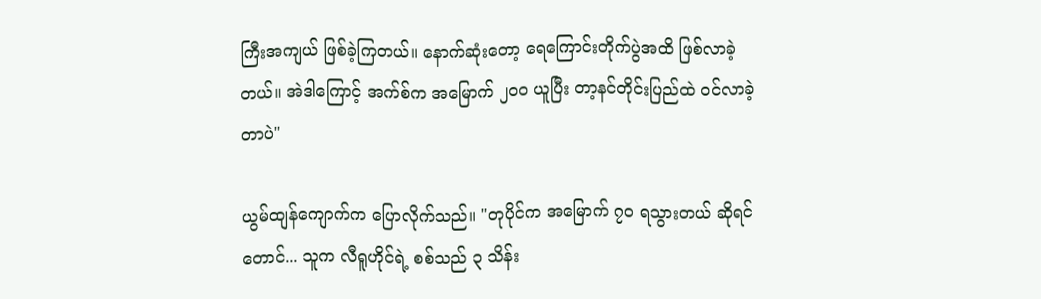ကြီးအကျယ် ဖြစ်ခဲ့ကြတယ်။ နောက်ဆုံးတော့ ရေကြောင်းတိုက်ပွဲအထိ ဖြစ်လာခဲ့တယ်။ အဲဒါကြောင့် အက်စ်က အမြောက် ၂၀၀ ယူပြီး တာ့နင်တိုင်းပြည်ထဲ ဝင်လာခဲ့တာပဲ"

ယွမ်ထျန်ကျောက်က ပြောလိုက်သည်။ "တုပိုင်က အမြောက် ၇၀ ရသွားတယ် ဆိုရင်တောင်... သူက လီရူဟိုင်ရဲ့ စစ်သည် ၃ သိန်း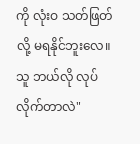ကို လုံးဝ သတ်ဖြတ်လို့ မရနိုင်ဘူးလေ။ သူ ဘယ်လို လုပ်လိုက်တာလဲ"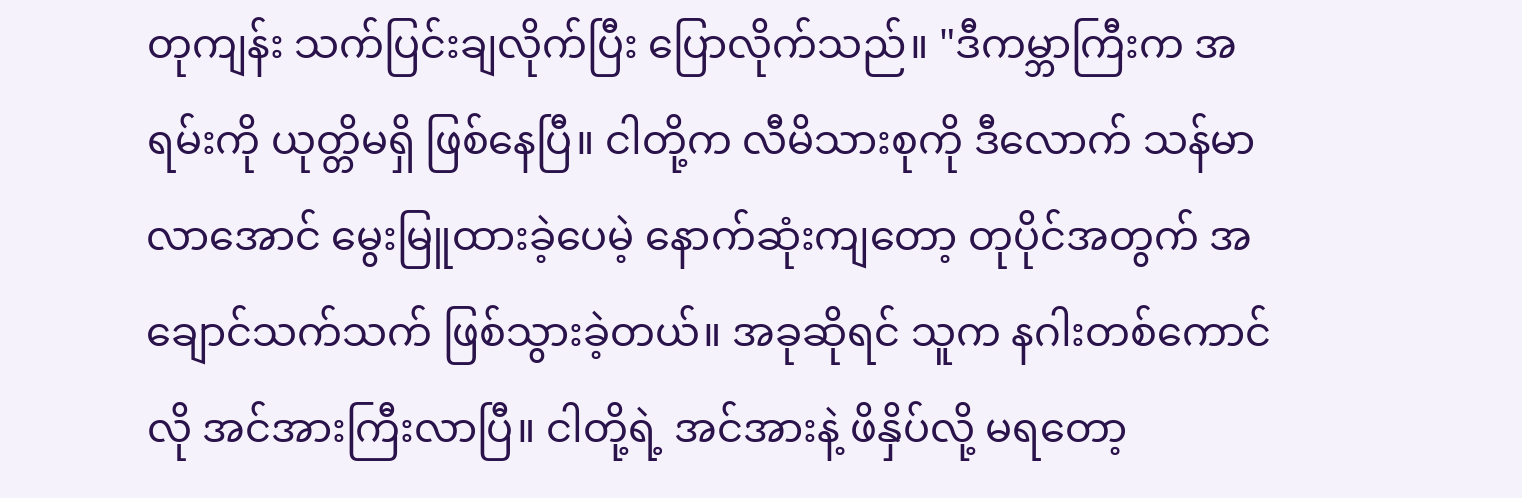တုကျန်း သက်ပြင်းချလိုက်ပြီး ပြောလိုက်သည်။ "ဒီကမ္ဘာကြီးက အရမ်းကို ယုတ္တိမရှိ ဖြစ်နေပြီ။ ငါတို့က လီမိသားစုကို ဒီလောက် သန်မာလာအောင် မွေးမြူထားခဲ့ပေမဲ့ နောက်ဆုံးကျတော့ တုပိုင်အတွက် အချောင်သက်သက် ဖြစ်သွားခဲ့တယ်။ အခုဆိုရင် သူက နဂါးတစ်ကောင်လို အင်အားကြီးလာပြီ။ ငါတို့ရဲ့ အင်အားနဲ့ ဖိနှိပ်လို့ မရတော့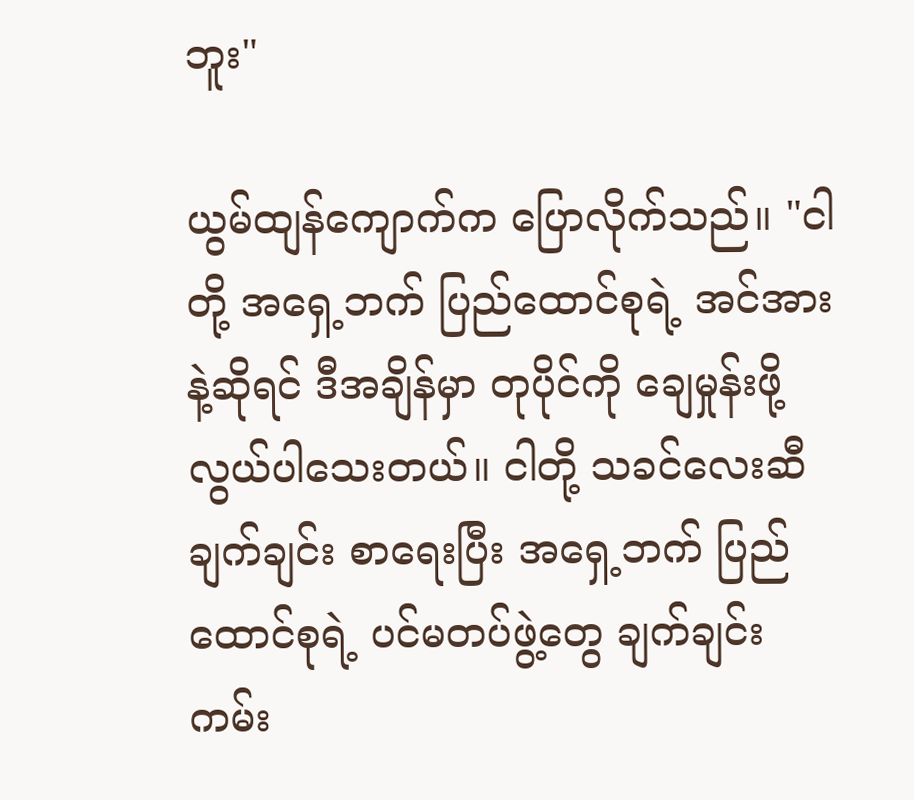ဘူး"

ယွမ်ထျန်ကျောက်က ပြောလိုက်သည်။ "ငါတို့ အရှေ့ဘက် ပြည်ထောင်စုရဲ့ အင်အားနဲ့ဆိုရင် ဒီအချိန်မှာ တုပိုင်ကို ချေမှုန်းဖို့ လွယ်ပါသေးတယ်။ ငါတို့ သခင်လေးဆီ ချက်ချင်း စာရေးပြီး အရှေ့ဘက် ပြည်ထောင်စုရဲ့ ပင်မတပ်ဖွဲ့တွေ ချက်ချင်း ကမ်း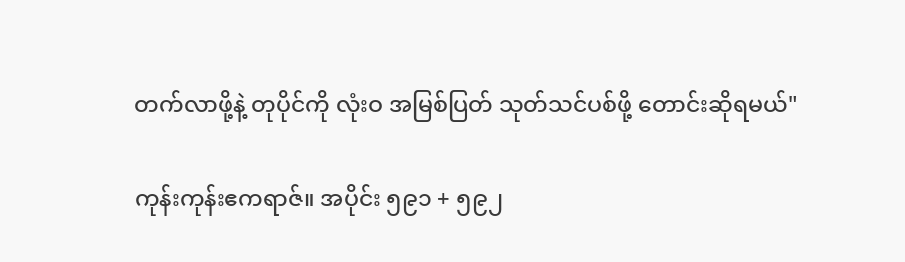တက်လာဖို့နဲ့ တုပိုင်ကို လုံးဝ အမြစ်ပြတ် သုတ်သင်ပစ်ဖို့ တောင်းဆိုရမယ်"

ကုန်းကုန်းဧကရာဇ်။ အပိုင်း ၅၉၁ + ၅၉၂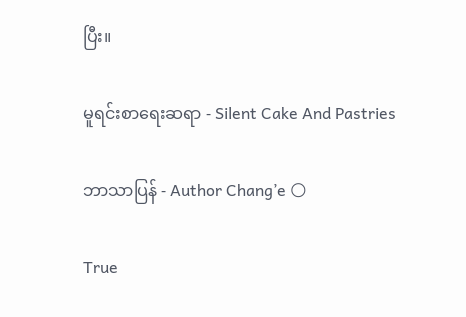ပြီး။

မူရင်းစာရေးဆရာ - Silent Cake And Pastries

ဘာသာပြန် - Author Chang’e 🌕

True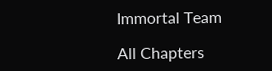Immortal Team

All Chapters